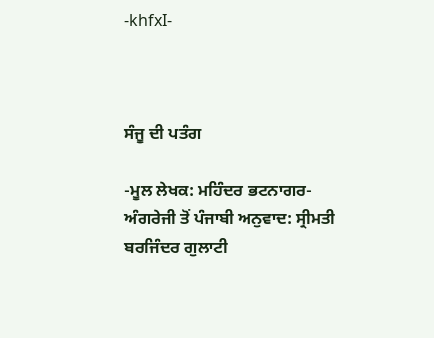-khfxI-



ਸੰਜੂ ਦੀ ਪਤੰਗ

-ਮੂਲ ਲੇਖਕ: ਮਹਿੰਦਰ ਭਟਨਾਗਰ-
ਅੰਗਰੇਜੀ ਤੋਂ ਪੰਜਾਬੀ ਅਨੁਵਾਦ: ਸ੍ਰੀਮਤੀ ਬਰਜਿੰਦਰ ਗੁਲਾਟੀ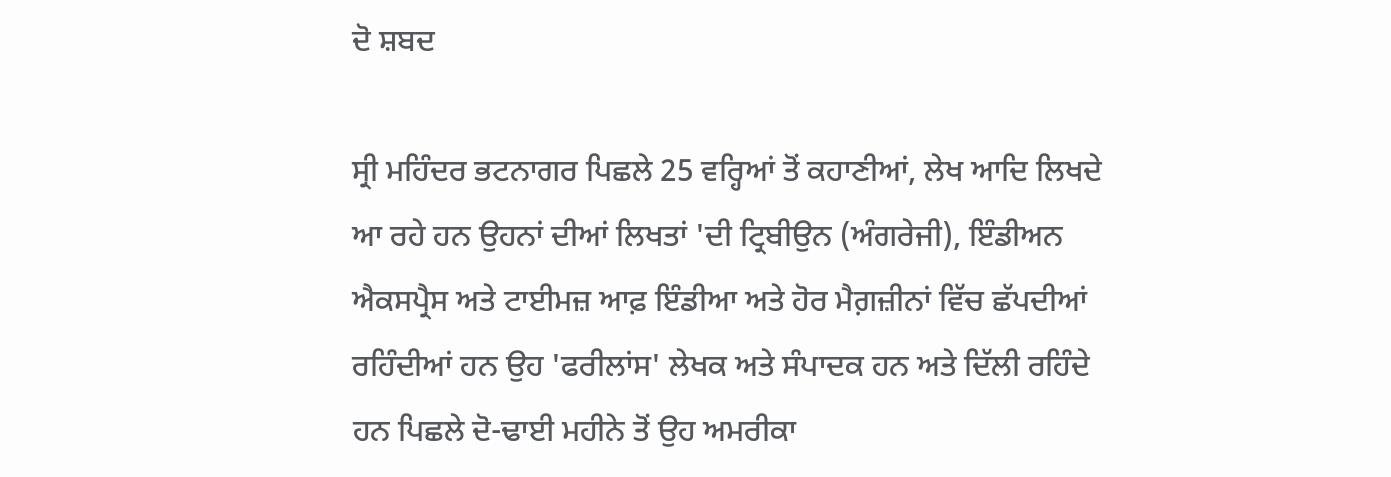ਦੋ ਸ਼ਬਦ

ਸ੍ਰੀ ਮਹਿੰਦਰ ਭਟਨਾਗਰ ਪਿਛਲੇ 25 ਵਰ੍ਹਿਆਂ ਤੋਂ ਕਹਾਣੀਆਂ, ਲੇਖ ਆਦਿ ਲਿਖਦੇ ਆ ਰਹੇ ਹਨ ਉਹਨਾਂ ਦੀਆਂ ਲਿਖਤਾਂ 'ਦੀ ਟ੍ਰਿਬੀਉਨ (ਅੰਗਰੇਜੀ), ਇੰਡੀਅਨ ਐਕਸਪ੍ਰੈਸ ਅਤੇ ਟਾਈਮਜ਼ ਆਫ਼ ਇੰਡੀਆ ਅਤੇ ਹੋਰ ਮੈਗ਼ਜ਼ੀਨਾਂ ਵਿੱਚ ਛੱਪਦੀਆਂ ਰਹਿੰਦੀਆਂ ਹਨ ਉਹ 'ਫਰੀਲਾਂਸ' ਲੇਖਕ ਅਤੇ ਸੰਪਾਦਕ ਹਨ ਅਤੇ ਦਿੱਲੀ ਰਹਿੰਦੇ ਹਨ ਪਿਛਲੇ ਦੋ-ਢਾਈ ਮਹੀਨੇ ਤੋਂ ਉਹ ਅਮਰੀਕਾ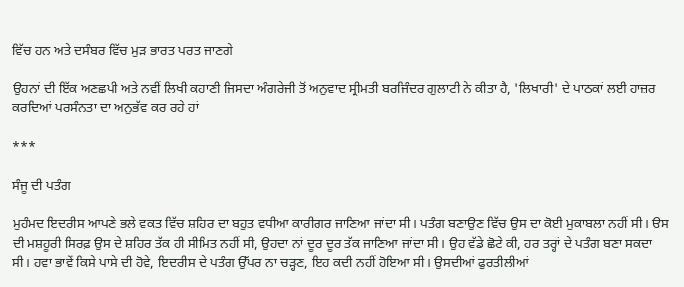ਵਿੱਚ ਹਨ ਅਤੇ ਦਸੰਬਰ ਵਿੱਚ ਮੁੜ ਭਾਰਤ ਪਰਤ ਜਾਣਗੇ

ਉਹਨਾਂ ਦੀ ਇੱਕ ਅਣਛਪੀ ਅਤੇ ਨਵੀਂ ਲਿਖੀ ਕਹਾਣੀ ਜਿਸਦਾ ਅੰਗਰੇਜੀ ਤੋਂ ਅਨੁਵਾਦ ਸ੍ਰੀਮਤੀ ਬਰਜਿੰਦਰ ਗੁਲਾਟੀ ਨੇ ਕੀਤਾ ਹੈ, 'ਲਿਖਾਰੀ' ਦੇ ਪਾਠਕਾਂ ਲਈ ਹਾਜ਼ਰ ਕਰਦਿਆਂ ਪਰਸੰਨਤਾ ਦਾ ਅਨੁਭੱਵ ਕਰ ਰਹੇ ਹਾਂ

***

ਸੰਜੂ ਦੀ ਪਤੰਗ

ਮੁਹੰਮਦ ਇਦਰੀਸ ਆਪਣੇ ਭਲੇ ਵਕਤ ਵਿੱਚ ਸ਼ਹਿਰ ਦਾ ਬਹੁਤ ਵਧੀਆ ਕਾਰੀਗਰ ਜਾਣਿਆ ਜਾਂਦਾ ਸੀ। ਪਤੰਗ ਬਣਾਉਣ ਵਿੱਚ ਉਸ ਦਾ ਕੋਈ ਮੁਕਾਬਲਾ ਨਹੀਂ ਸੀ। ੳਸ ਦੀ ਮਸ਼ਹੂਰੀ ਸਿਰਫ਼ ਉਸ ਦੇ ਸ਼ਹਿਰ ਤੱਕ ਹੀ ਸੀਮਿਤ ਨਹੀਂ ਸੀ, ਉਹਦਾ ਨਾਂ ਦੂਰ ਦੂਰ ਤੱਕ ਜਾਣਿਆ ਜਾਂਦਾ ਸੀ। ਉਹ ਵੱਡੇ ਛੋਟੇ ਕੀ, ਹਰ ਤਰ੍ਹਾਂ ਦੇ ਪਤੰਗ ਬਣਾ ਸਕਦਾ ਸੀ। ਹਵਾ ਭਾਵੇਂ ਕਿਸੇ ਪਾਸੇ ਦੀ ਹੋਵੇ, ਇਦਰੀਸ ਦੇ ਪਤੰਗ ਉੱਪਰ ਨਾ ਚੜ੍ਹਣ, ਇਹ ਕਦੀ ਨਹੀਂ ਹੋਇਆ ਸੀ। ਉਸਦੀਆਂ ਫੁਰਤੀਲੀਆਂ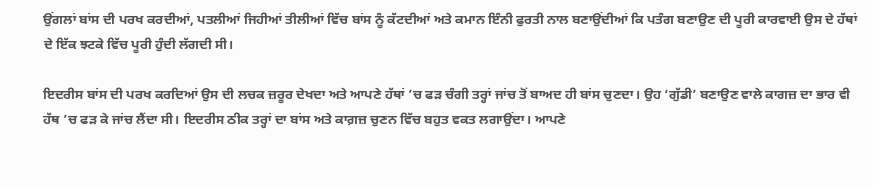ਉਂਗਲਾਂ ਬਾਂਸ ਦੀ ਪਰਖ ਕਰਦੀਆਂ, ਪਤਲੀਆਂ ਜਿਹੀਆਂ ਤੀਲੀਆਂ ਵਿੱਚ ਬਾਂਸ ਨੂੰ ਕੱਟਦੀਆਂ ਅਤੇ ਕਮਾਨ ਇੰਨੀ ਫੁਰਤੀ ਨਾਲ ਬਣਾਉਂਦੀਆਂ ਕਿ ਪਤੰਗ ਬਣਾਉਣ ਦੀ ਪੂਰੀ ਕਾਰਵਾਈ ਉਸ ਦੇ ਹੱਥਾਂ ਦੇ ਇੱਕ ਝਟਕੇ ਵਿੱਚ ਪੂਰੀ ਹੁੰਦੀ ਲੱਗਦੀ ਸੀ।

ਇਦਰੀਸ ਬਾਂਸ ਦੀ ਪਰਖ ਕਰਦਿਆਂ ਉਸ ਦੀ ਲਚਕ ਜ਼ਰੂਰ ਦੇਖਦਾ ਅਤੇ ਆਪਣੇ ਹੱਥਾਂ ’ਚ ਫੜ ਚੰਗੀ ਤਰ੍ਹਾਂ ਜਾਂਚ ਤੋਂ ਬਾਅਦ ਹੀ ਬਾਂਸ ਚੁਣਦਾ। ਉਹ ‘ਗੁੱਡੀ’ ਬਣਾਉਣ ਵਾਲੇ ਕਾਗਜ਼ ਦਾ ਭਾਰ ਵੀ ਹੱਥ ’ਚ ਫੜ ਕੇ ਜਾਂਚ ਲੈਂਦਾ ਸੀ। ਇਦਰੀਸ ਠੀਕ ਤਰ੍ਹਾਂ ਦਾ ਬਾਂਸ ਅਤੇ ਕਾਗ਼ਜ਼ ਚੁਣਨ ਵਿੱਚ ਬਹੁਤ ਵਕਤ ਲਗਾਉਂਦਾ। ਆਪਣੇ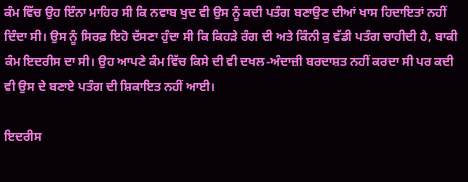ਕੰਮ ਵਿੱਚ ਉਹ ਇੰਨਾ ਮਾਹਿਰ ਸੀ ਕਿ ਨਵਾਬ ਖੁਦ ਵੀ ਉਸ ਨੂੰ ਕਦੀ ਪਤੰਗ ਬਣਾਉਣ ਦੀਆਂ ਖਾਸ ਹਿਦਾਇਤਾਂ ਨਹੀਂ ਦਿੰਦਾ ਸੀ। ਉਸ ਨੂੰ ਸਿਰਫ਼ ਇਹੋ ਦੱਸਣਾ ਹੁੰਦਾ ਸੀ ਕਿ ਕਿਹੜੇ ਰੰਗ ਦੀ ਅਤੇ ਕਿੰਨੀ ਕੁ ਵੱਡੀ ਪਤੰਗ ਚਾਹੀਦੀ ਹੈ, ਬਾਕੀ ਕੰਮ ਇਦਰੀਸ ਦਾ ਸੀ। ਉਹ ਆਪਣੇ ਕੰਮ ਵਿੱਚ ਕਿਸੇ ਦੀ ਵੀ ਦਖਲ-ਅੰਦਾਜ਼ੀ ਬਰਦਾਸ਼ਤ ਨਹੀਂ ਕਰਦਾ ਸੀ ਪਰ ਕਦੀ ਵੀ ਉਸ ਦੇ ਬਣਾਏ ਪਤੰਗ ਦੀ ਸ਼ਿਕਾਇਤ ਨਹੀਂ ਆਈ।

ਇਦਰੀਸ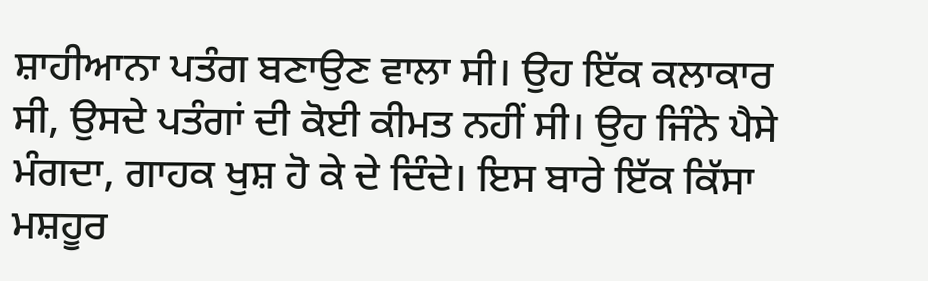ਸ਼ਾਹੀਆਨਾ ਪਤੰਗ ਬਣਾਉਣ ਵਾਲਾ ਸੀ। ਉਹ ਇੱਕ ਕਲਾਕਾਰ ਸੀ, ਉਸਦੇ ਪਤੰਗਾਂ ਦੀ ਕੋਈ ਕੀਮਤ ਨਹੀਂ ਸੀ। ਉਹ ਜਿੰਨੇ ਪੈਸੇ ਮੰਗਦਾ, ਗਾਹਕ ਖੁਸ਼ ਹੋ ਕੇ ਦੇ ਦਿੰਦੇ। ਇਸ ਬਾਰੇ ਇੱਕ ਕਿੱਸਾ ਮਸ਼ਹੂਰ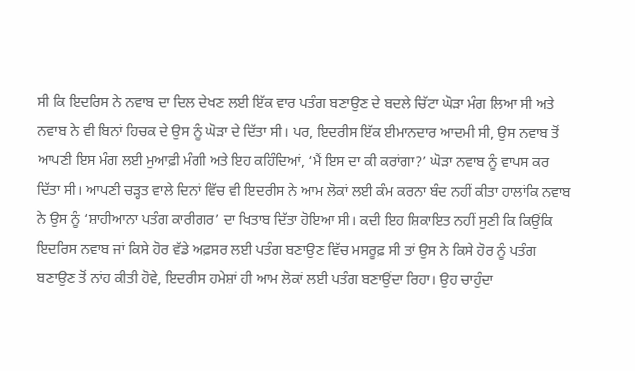ਸੀ ਕਿ ਇਦਰਿਸ ਨੇ ਨਵਾਬ ਦਾ ਦਿਲ ਦੇਖਣ ਲਈ ਇੱਕ ਵਾਰ ਪਤੰਗ ਬਣਾਉਣ ਦੇ ਬਦਲੇ ਚਿੱਟਾ ਘੋੜਾ ਮੰਗ ਲਿਆ ਸੀ ਅਤੇ ਨਵਾਬ ਨੇ ਵੀ ਬਿਨਾਂ ਹਿਚਕ ਦੇ ਉਸ ਨੂੰ ਘੋੜਾ ਦੇ ਦਿੱਤਾ ਸੀ। ਪਰ, ਇਦਰੀਸ ਇੱਕ ਈਮਾਨਦਾਰ ਆਦਮੀ ਸੀ, ਉਸ ਨਵਾਬ ਤੋਂ ਆਪਣੀ ਇਸ ਮੰਗ ਲਈ ਮੁਆਫ਼ੀ ਮੰਗੀ ਅਤੇ ਇਹ ਕਹਿੰਦਿਆਂ, ‘ਮੈਂ ਇਸ ਦਾ ਕੀ ਕਰਾਂਗਾ?’ ਘੋੜਾ ਨਵਾਬ ਨੂੰ ਵਾਪਸ ਕਰ ਦਿੱਤਾ ਸੀ। ਆਪਣੀ ਚੜ੍ਹਤ ਵਾਲੇ ਦਿਨਾਂ ਵਿੱਚ ਵੀ ਇਦਰੀਸ ਨੇ ਆਮ ਲੋਕਾਂ ਲਈ ਕੰਮ ਕਰਨਾ ਬੰਦ ਨਹੀਂ ਕੀਤਾ ਹਾਲਾਂਕਿ ਨਵਾਬ ਨੇ ਉਸ ਨੂੰ ‘ਸ਼ਾਹੀਆਨਾ ਪਤੰਗ ਕਾਰੀਗਰ’ ਦਾ ਖਿਤਾਬ ਦਿੱਤਾ ਹੋਇਆ ਸੀ। ਕਦੀ ਇਹ ਸ਼ਿਕਾਇਤ ਨਹੀਂ ਸੁਣੀ ਕਿ ਕਿਉਂਕਿ ਇਦਰਿਸ ਨਵਾਬ ਜਾਂ ਕਿਸੇ ਹੋਰ ਵੱਡੇ ਅਫ਼ਸਰ ਲਈ ਪਤੰਗ ਬਣਾਉਣ ਵਿੱਚ ਮਸਰੂਫ਼ ਸੀ ਤਾਂ ਉਸ ਨੇ ਕਿਸੇ ਹੋਰ ਨੂੰ ਪਤੰਗ ਬਣਾਉਣ ਤੋਂ ਨਾਂਹ ਕੀਤੀ ਹੋਵੇ, ਇਦਰੀਸ ਹਮੇਸ਼ਾਂ ਹੀ ਆਮ ਲੋਕਾਂ ਲਈ ਪਤੰਗ ਬਣਾਉਂਦਾ ਰਿਹਾ। ਉਹ ਚਾਹੁੰਦਾ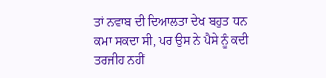ਤਾਂ ਨਵਾਬ ਦੀ ਦਿਆਲਤਾ ਦੇਖ ਬਹੁਤ ਧਨ ਕਮਾ ਸਕਦਾ ਸੀ, ਪਰ ਉਸ ਨੇ ਪੈਸੇ ਨੂੰ ਕਦੀ ਤਰਜੀਹ ਨਹੀਂ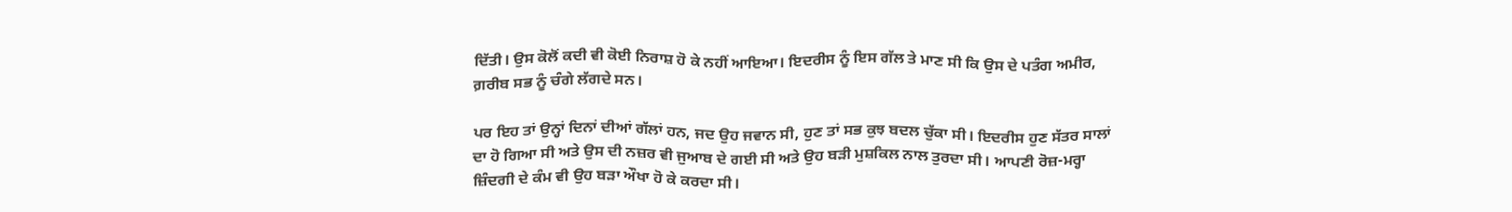ਦਿੱਤੀ। ਉਸ ਕੋਲੋਂ ਕਦੀ ਵੀ ਕੋਈ ਨਿਰਾਸ਼ ਹੋ ਕੇ ਨਹੀਂ ਆਇਆ। ਇਦਰੀਸ ਨੂੰ ਇਸ ਗੱਲ ਤੇ ਮਾਣ ਸੀ ਕਿ ਉਸ ਦੇ ਪਤੰਗ ਅਮੀਰ, ਗ਼ਰੀਬ ਸਭ ਨੂੰ ਚੰਗੇ ਲੱਗਦੇ ਸਨ।

ਪਰ ਇਹ ਤਾਂ ਉਨ੍ਹਾਂ ਦਿਨਾਂ ਦੀਆਂ ਗੱਲਾਂ ਹਨ, ਜਦ ਉਹ ਜਵਾਨ ਸੀ, ਹੁਣ ਤਾਂ ਸਭ ਕੁਝ ਬਦਲ ਚੁੱਕਾ ਸੀ। ਇਦਰੀਸ ਹੁਣ ਸੱਤਰ ਸਾਲਾਂ ਦਾ ਹੋ ਗਿਆ ਸੀ ਅਤੇ ਉਸ ਦੀ ਨਜ਼ਰ ਵੀ ਜੁਆਬ ਦੇ ਗਈ ਸੀ ਅਤੇ ਉਹ ਬੜੀ ਮੁਸ਼ਕਿਲ ਨਾਲ ਤੁਰਦਾ ਸੀ। ਆਪਣੀ ਰੋਜ਼-ਮਰ੍ਹਾ ਜ਼ਿੰਦਗੀ ਦੇ ਕੰਮ ਵੀ ਉਹ ਬੜਾ ਔਖਾ ਹੋ ਕੇ ਕਰਦਾ ਸੀ।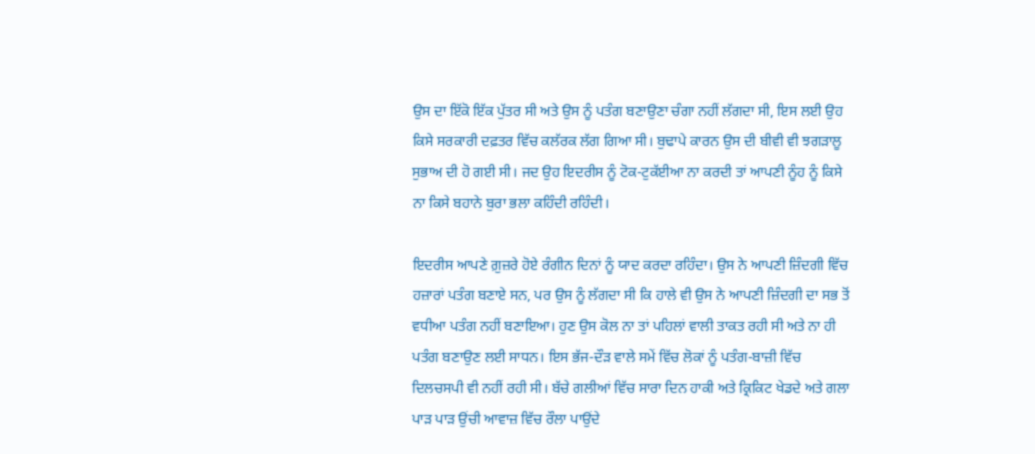ਉਸ ਦਾ ਇੱਕੋ ਇੱਕ ਪੁੱਤਰ ਸੀ ਅਤੇ ਉਸ ਨੂੰ ਪਤੰਗ ਬਣਾਉਣਾ ਚੰਗਾ ਨਹੀਂ ਲੱਗਦਾ ਸੀ, ਇਸ ਲਈ ਉਹ ਕਿਸੇ ਸਰਕਾਰੀ ਦਫ਼ਤਰ ਵਿੱਚ ਕਲੱਰਕ ਲੱਗ ਗਿਆ ਸੀ। ਬੁਢਾਪੇ ਕਾਰਨ ਉਸ ਦੀ ਬੀਵੀ ਵੀ ਝਗੜਾਲੂ ਸੁਭਾਅ ਦੀ ਹੋ ਗਈ ਸੀ। ਜਦ ਉਹ ਇਦਰੀਸ ਨੂੰ ਟੋਕ-ਟੁਕੱਈਆ ਨਾ ਕਰਦੀ ਤਾਂ ਆਪਣੀ ਨੂੰਹ ਨੂੰ ਕਿਸੇ ਨਾ ਕਿਸੇ ਬਹਾਨੇ ਬੁਰਾ ਭਲਾ ਕਹਿੰਦੀ ਰਹਿੰਦੀ।

ਇਦਰੀਸ ਆਪਣੇ ਗ਼ੁਜ਼ਰੇ ਹੋਏ ਰੰਗੀਨ ਦਿਨਾਂ ਨੂੰ ਯਾਦ ਕਰਦਾ ਰਹਿੰਦਾ। ਉਸ ਨੇ ਆਪਣੀ ਜ਼ਿੰਦਗੀ ਵਿੱਚ ਹਜ਼ਾਰਾਂ ਪਤੰਗ ਬਣਾਏ ਸਨ, ਪਰ ਉਸ ਨੂੰ ਲੱਗਦਾ ਸੀ ਕਿ ਹਾਲੇ ਵੀ ਉਸ ਨੇ ਆਪਣੀ ਜ਼ਿੰਦਗੀ ਦਾ ਸਭ ਤੋਂ ਵਧੀਆ ਪਤੰਗ ਨਹੀਂ ਬਣਾਇਆ। ਹੁਣ ਉਸ ਕੋਲ ਨਾ ਤਾਂ ਪਹਿਲਾਂ ਵਾਲੀ ਤਾਕਤ ਰਹੀ ਸੀ ਅਤੇ ਨਾ ਹੀ ਪਤੰਗ ਬਣਾਉਣ ਲਈ ਸਾਧਨ। ਇਸ ਭੱਜ-ਦੌੜ ਵਾਲੇ ਸਮੇਂ ਵਿੱਚ ਲੋਕਾਂ ਨੂੰ ਪਤੰਗ-ਬਾਜ਼ੀ ਵਿੱਚ ਦਿਲਚਸਪੀ ਵੀ ਨਹੀਂ ਰਹੀ ਸੀ। ਬੱਚੇ ਗਲੀਆਂ ਵਿੱਚ ਸਾਰਾ ਦਿਨ ਹਾਕੀ ਅਤੇ ਕ੍ਰਿਕਿਟ ਖੇਡਦੇ ਅਤੇ ਗਲਾ ਪਾੜ ਪਾੜ ਉਂਚੀ ਆਵਾਜ਼ ਵਿੱਚ ਰੌਲਾ ਪਾਉਂਦੇ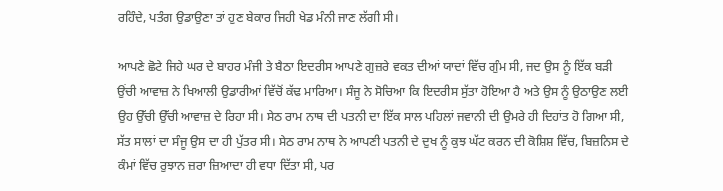ਰਹਿੰਦੇ, ਪਤੰਗ ਉਡਾਉਣਾ ਤਾਂ ਹੁਣ ਬੇਕਾਰ ਜਿਹੀ ਖੇਡ ਮੰਨੀ ਜਾਣ ਲੱਗੀ ਸੀ।

ਆਪਣੇ ਛੋਟੇ ਜਿਹੇ ਘਰ ਦੇ ਬਾਹਰ ਮੰਜੀ ਤੇ ਬੈਠਾ ਇਦਰੀਸ ਆਪਣੇ ਗੁਜ਼ਰੇ ਵਕਤ ਦੀਆਂ ਯਾਦਾਂ ਵਿੱਚ ਗੁੰਮ ਸੀ, ਜਦ ਉਸ ਨੂੰ ਇੱਕ ਬੜੀ ਉਂਚੀ ਆਵਾਜ਼ ਨੇ ਖਿਆਲੀ ਉਡਾਰੀਆਂ ਵਿੱਚੋਂ ਕੱਢ ਮਾਰਿਆ। ਸੰਜੂ ਨੇ ਸੋਚਿਆ ਕਿ ਇਦਰੀਸ ਸੁੱਤਾ ਹੋਇਆ ਹੈ ਅਤੇ ਉਸ ਨੂੰ ਉਠਾਉਣ ਲਈ ਉਹ ਉੱਚੀ ਉੱਚੀ ਆਵਾਜ਼ ਦੇ ਰਿਹਾ ਸੀ। ਸੇਠ ਰਾਮ ਨਾਥ ਦੀ ਪਤਨੀ ਦਾ ਇੱਕ ਸਾਲ ਪਹਿਲਾਂ ਜਵਾਨੀ ਦੀ ਉਮਰੇ ਹੀ ਦਿਹਾਂਤ ਹੋ ਗਿਆ ਸੀ, ਸੱਤ ਸਾਲਾਂ ਦਾ ਸੰਜੂ ਉਸ ਦਾ ਹੀ ਪੁੱਤਰ ਸੀ। ਸੇਠ ਰਾਮ ਨਾਥ ਨੇ ਆਪਣੀ ਪਤਨੀ ਦੇ ਦੁਖ ਨੂੰ ਕੁਝ ਘੱਟ ਕਰਨ ਦੀ ਕੋਸ਼ਿਸ਼ ਵਿੱਚ, ਬਿਜ਼ਨਿਸ ਦੇ ਕੰਮਾਂ ਵਿੱਚ ਰੁਝਾਨ ਜ਼ਰਾ ਜ਼ਿਆਦਾ ਹੀ ਵਧਾ ਦਿੱਤਾ ਸੀ, ਪਰ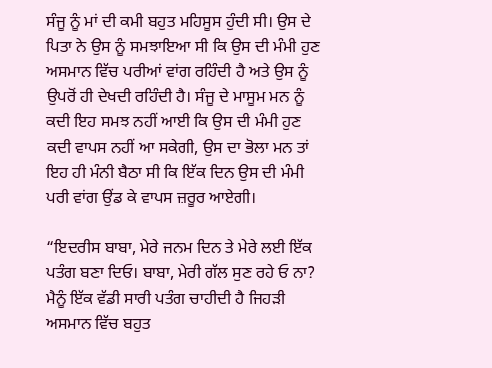ਸੰਜੂ ਨੂੰ ਮਾਂ ਦੀ ਕਮੀ ਬਹੁਤ ਮਹਿਸੂਸ ਹੁੰਦੀ ਸੀ। ਉਸ ਦੇ ਪਿਤਾ ਨੇ ਉਸ ਨੂੰ ਸਮਝਾਇਆ ਸੀ ਕਿ ਉਸ ਦੀ ਮੰਮੀ ਹੁਣ ਅਸਮਾਨ ਵਿੱਚ ਪਰੀਆਂ ਵਾਂਗ ਰਹਿੰਦੀ ਹੈ ਅਤੇ ਉਸ ਨੂੰ ਉਪਰੋਂ ਹੀ ਦੇਖਦੀ ਰਹਿੰਦੀ ਹੈ। ਸੰਜੂ ਦੇ ਮਾਸੂਮ ਮਨ ਨੂੰ ਕਦੀ ਇਹ ਸਮਝ ਨਹੀਂ ਆਈ ਕਿ ਉਸ ਦੀ ਮੰਮੀ ਹੁਣ ਕਦੀ ਵਾਪਸ ਨਹੀਂ ਆ ਸਕੇਗੀ, ਉਸ ਦਾ ਭੋਲਾ ਮਨ ਤਾਂ ਇਹ ਹੀ ਮੰਨੀ ਬੈਠਾ ਸੀ ਕਿ ਇੱਕ ਦਿਨ ਉਸ ਦੀ ਮੰਮੀ ਪਰੀ ਵਾਂਗ ਉਂਡ ਕੇ ਵਾਪਸ ਜ਼ਰੂਰ ਆਏਗੀ।

“ਇਦਰੀਸ ਬਾਬਾ, ਮੇਰੇ ਜਨਮ ਦਿਨ ਤੇ ਮੇਰੇ ਲਈ ਇੱਕ ਪਤੰਗ ਬਣਾ ਦਿਓ। ਬਾਬਾ, ਮੇਰੀ ਗੱਲ ਸੁਣ ਰਹੇ ਓ ਨਾ? ਮੈਨੂੰ ਇੱਕ ਵੱਡੀ ਸਾਰੀ ਪਤੰਗ ਚਾਹੀਦੀ ਹੈ ਜਿਹੜੀ ਅਸਮਾਨ ਵਿੱਚ ਬਹੁਤ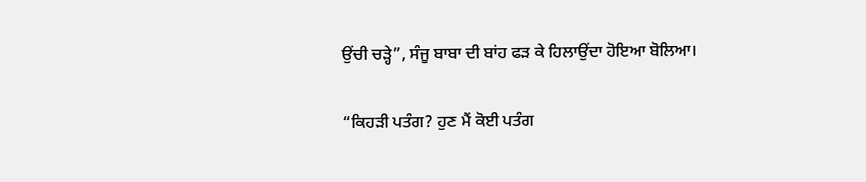ਉਂਚੀ ਚੜ੍ਹੇ”, ਸੰਜੂ ਬਾਬਾ ਦੀ ਬਾਂਹ ਫੜ ਕੇ ਹਿਲਾਉਂਦਾ ਹੋਇਆ ਬੋਲਿਆ।

“ਕਿਹੜੀ ਪਤੰਗ? ਹੁਣ ਮੈਂ ਕੋਈ ਪਤੰਗ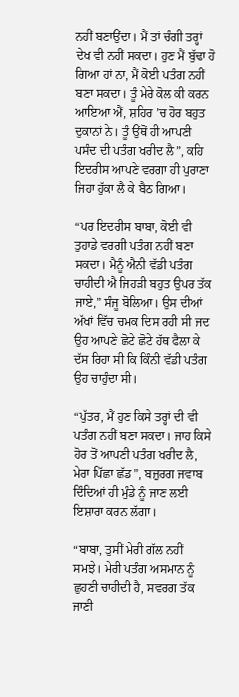ਨਹੀਂ ਬਣਾਉਂਦਾ। ਮੈਂ ਤਾਂ ਚੰਗੀ ਤਰ੍ਹਾਂ ਦੇਖ ਵੀ ਨਹੀਂ ਸਕਦਾ। ਹੁਣ ਮੈਂ ਬੁੱਢਾ ਹੋ ਗਿਆ ਹਾਂ ਨਾ, ਮੈਂ ਕੋਈ ਪਤੰਗ ਨਹੀਂ ਬਣਾ ਸਕਦਾ। ਤੂੰ ਮੇਰੇ ਕੋਲ ਕੀ ਕਰਨ ਆਇਆ ਐਂ, ਸ਼ਹਿਰ ’ਚ ਹੋਰ ਬਹੁਤ ਦੁਕਾਨਾਂ ਨੇ। ਤੂੰ ਉਂਥੋਂ ਹੀ ਆਪਣੀ ਪਸੰਦ ਦੀ ਪਤੰਗ ਖਰੀਦ ਲੈ”, ਕਹਿ ਇਦਰੀਸ ਆਪਣੇ ਵਰਗਾ ਹੀ ਪੁਰਾਣਾ ਜਿਹਾ ਹੁੱਕਾ ਲੈ ਕੇ ਬੈਠ ਗਿਆ।

“ਪਰ ਇਦਰੀਸ ਬਾਬਾ, ਕੋਈ ਵੀ ਤੁਹਾਡੇ ਵਰਗੀ ਪਤੰਗ ਨਹੀਂ ਬਣਾ ਸਕਦਾ। ਮੈਨੂੰ ਐਨੀ ਵੱਡੀ ਪਤੰਗ ਚਾਹੀਦੀ ਐ ਜਿਹੜੀ ਬਹੁਤ ਉਪਰ ਤੱਕ ਜਾਏ,” ਸੰਜੂ ਬੋਲਿਆ। ਉਸ ਦੀਆਂ ਅੱਖਾਂ ਵਿੱਚ ਚਮਕ ਦਿਸ ਰਹੀ ਸੀ ਜਦ ਉਹ ਆਪਣੇ ਛੋਟੇ ਛੋਟੇ ਹੱਥ ਫੈਲਾ ਕੇ ਦੱਸ ਰਿਹਾ ਸੀ ਕਿ ਕਿੰਨੀ ਵੱਡੀ ਪਤੰਗ ਉਹ ਚਾਹੁੰਦਾ ਸੀ।

“ਪੁੱਤਰ, ਮੈਂ ਹੁਣ ਕਿਸੇ ਤਰ੍ਹਾਂ ਦੀ ਵੀ ਪਤੰਗ ਨਹੀਂ ਬਣਾ ਸਕਦਾ। ਜਾਹ ਕਿਸੇ ਹੋਰ ਤੋਂ ਆਪਣੀ ਪਤੰਗ ਖਰੀਦ ਲੈ, ਮੇਰਾ ਪਿੱਛਾ ਛੱਡ”, ਬਜ਼ੁਰਗ ਜਵਾਬ ਦਿੰਦਿਆਂ ਹੀ ਮੁੰਡੇ ਨੂੰ ਜਾਣ ਲਈ ਇਸ਼ਾਰਾ ਕਰਨ ਲੱਗਾ।

“ਬਾਬਾ, ਤੁਸੀਂ ਮੇਰੀ ਗੱਲ ਨਹੀਂ ਸਮਝੇ। ਮੇਰੀ ਪਤੰਗ ਅਸਮਾਨ ਨੂੰ ਛੁਹਣੀ ਚਾਹੀਦੀ ਹੈ, ਸਵਰਗ ਤੱਕ ਜਾਣੀ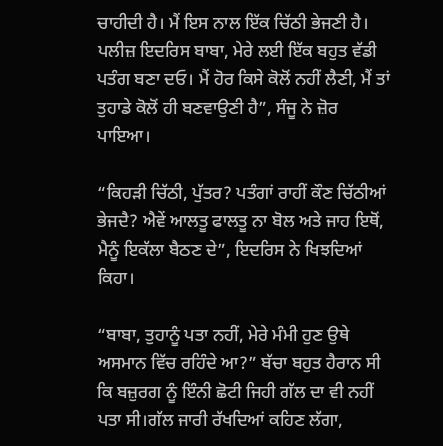ਚਾਹੀਦੀ ਹੈ। ਮੈਂ ਇਸ ਨਾਲ ਇੱਕ ਚਿੱਠੀ ਭੇਜਣੀ ਹੈ। ਪਲੀਜ਼ ਇਦਰਿਸ ਬਾਬਾ, ਮੇਰੇ ਲਈ ਇੱਕ ਬਹੁਤ ਵੱਡੀ ਪਤੰਗ ਬਣਾ ਦਓ। ਮੈਂ ਹੋਰ ਕਿਸੇ ਕੋਲੋਂ ਨਹੀਂ ਲੈਣੀ, ਮੈਂ ਤਾਂ ਤੁਹਾਡੇ ਕੋਲੋਂ ਹੀ ਬਣਵਾਉਣੀ ਹੈ”, ਸੰਜੂ ਨੇ ਜ਼ੋਰ ਪਾਇਆ।

“ਕਿਹੜੀ ਚਿੱਠੀ, ਪੁੱਤਰ? ਪਤੰਗਾਂ ਰਾਹੀਂ ਕੌਣ ਚਿੱਠੀਆਂ ਭੇਜਦੈ? ਐਵੇਂ ਆਲਤੂ ਫਾਲਤੂ ਨਾ ਬੋਲ ਅਤੇ ਜਾਹ ਇਥੋਂ, ਮੈਨੂੰ ਇਕੱਲਾ ਬੈਠਣ ਦੇ”, ਇਦਰਿਸ ਨੇ ਖਿਝਦਿਆਂ ਕਿਹਾ।

“ਬਾਬਾ, ਤੁਹਾਨੂੰ ਪਤਾ ਨਹੀਂ, ਮੇਰੇ ਮੰਮੀ ਹੁਣ ਉਥੇ ਅਸਮਾਨ ਵਿੱਚ ਰਹਿੰਦੇ ਆ?” ਬੱਚਾ ਬਹੁਤ ਹੈਰਾਨ ਸੀ ਕਿ ਬਜ਼ੁਰਗ ਨੂੰ ਇੰਨੀ ਛੋਟੀ ਜਿਹੀ ਗੱਲ ਦਾ ਵੀ ਨਹੀਂ ਪਤਾ ਸੀ।ਗੱਲ ਜਾਰੀ ਰੱਖਦਿਆਂ ਕਹਿਣ ਲੱਗਾ,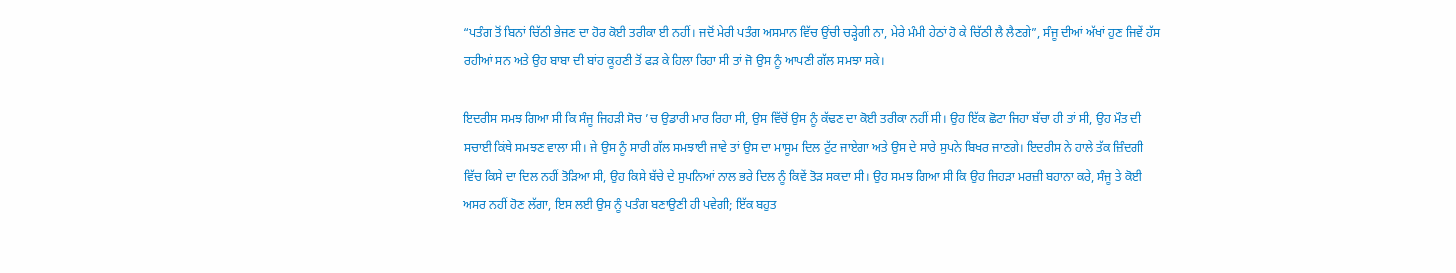“ਪਤੰਗ ਤੋਂ ਬਿਨਾਂ ਚਿੱਠੀ ਭੇਜਣ ਦਾ ਹੋਰ ਕੋਈ ਤਰੀਕਾ ਈ ਨਹੀਂ। ਜਦੋਂ ਮੇਰੀ ਪਤੰਗ ਅਸਮਾਨ ਵਿੱਚ ਉਂਚੀ ਚੜ੍ਹੇਗੀ ਨਾ, ਮੇਰੇ ਮੰਮੀ ਹੇਠਾਂ ਹੋ ਕੇ ਚਿੱਠੀ ਲੈ ਲੈਣਗੇ”, ਸੰਜੂ ਦੀਆਂ ਅੱਖਾਂ ਹੁਣ ਜਿਵੇਂ ਹੱਸ ਰਹੀਆਂ ਸਨ ਅਤੇ ਉਹ ਬਾਬਾ ਦੀ ਬਾਂਹ ਕੂਹਣੀ ਤੋਂ ਫੜ ਕੇ ਹਿਲਾ ਰਿਹਾ ਸੀ ਤਾਂ ਜੋ ਉਸ ਨੂੰ ਆਪਣੀ ਗੱਲ ਸਮਝਾ ਸਕੇ।

ਇਦਰੀਸ ਸਮਝ ਗਿਆ ਸੀ ਕਿ ਸੰਜੂ ਜਿਹੜੀ ਸੋਚ ’ਚ ਉਡਾਰੀ ਮਾਰ ਰਿਹਾ ਸੀ, ਉਸ ਵਿੱਚੋਂ ਉਸ ਨੂੰ ਕੱਢਣ ਦਾ ਕੋਈ ਤਰੀਕਾ ਨਹੀਂ ਸੀ। ਉਹ ਇੱਕ ਛੋਟਾ ਜਿਹਾ ਬੱਚਾ ਹੀ ਤਾਂ ਸੀ, ਉਹ ਮੌਤ ਦੀ ਸਚਾਈ ਕਿਂਥੇ ਸਮਝਣ ਵਾਲਾ ਸੀ। ਜੇ ਉਸ ਨੂੰ ਸਾਰੀ ਗੱਲ ਸਮਝਾਈ ਜਾਵੇ ਤਾਂ ਉਸ ਦਾ ਮਾਸੂਮ ਦਿਲ ਟੁੱਟ ਜਾਏਗਾ ਅਤੇ ਉਸ ਦੇ ਸਾਰੇ ਸੁਪਨੇ ਬਿਖਰ ਜਾਣਗੇ। ਇਦਰੀਸ ਨੇ ਹਾਲੇ ਤੱਕ ਜ਼ਿੰਦਗੀ ਵਿੱਚ ਕਿਸੇ ਦਾ ਦਿਲ ਨਹੀਂ ਤੋੜਿਆ ਸੀ, ਉਹ ਕਿਸੇ ਬੱਚੇ ਦੇ ਸੁਪਨਿਆਂ ਨਾਲ ਭਰੇ ਦਿਲ ਨੂੰ ਕਿਵੇਂ ਤੋੜ ਸਕਦਾ ਸੀ। ਉਹ ਸਮਝ ਗਿਆ ਸੀ ਕਿ ਉਹ ਜਿਹੜਾ ਮਰਜ਼ੀ ਬਹਾਨਾ ਕਰੇ, ਸੰਜੂ ਤੇ ਕੋਈ ਅਸਰ ਨਹੀਂ ਹੋਣ ਲੱਗਾ, ਇਸ ਲਈ ਉਸ ਨੂੰ ਪਤੰਗ ਬਣਾਉਣੀ ਹੀ ਪਵੇਗੀ; ਇੱਕ ਬਹੁਤ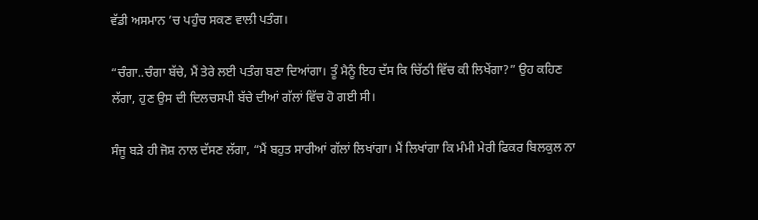ਵੱਡੀ ਅਸਮਾਨ ’ਚ ਪਹੁੰਚ ਸਕਣ ਵਾਲੀ ਪਤੰਗ।

“ਚੰਗਾ..ਚੰਗਾ ਬੱਚੇ, ਮੈਂ ਤੇਰੇ ਲਈ ਪਤੰਗ ਬਣਾ ਦਿਆਂਗਾ। ਤੂੰ ਮੈਨੂੰ ਇਹ ਦੱਸ ਕਿ ਚਿੱਠੀ ਵਿੱਚ ਕੀ ਲਿਖੇਂਗਾ?” ਉਹ ਕਹਿਣ ਲੱਗਾ, ਹੁਣ ਉਸ ਦੀ ਦਿਲਚਸਪੀ ਬੱਚੇ ਦੀਆਂ ਗੱਲਾਂ ਵਿੱਚ ਹੋ ਗਈ ਸੀ।

ਸੰਜੂ ਬੜੇ ਹੀ ਜੋਸ਼ ਨਾਲ ਦੱਸਣ ਲੱਗਾ, “ਮੈਂ ਬਹੁਤ ਸਾਰੀਆਂ ਗੱਲਾਂ ਲਿਖਾਂਗਾ। ਮੈਂ ਲਿਖਾਂਗਾ ਕਿ ਮੰਮੀ ਮੇਰੀ ਫਿਕਰ ਬਿਲਕੁਲ ਨਾ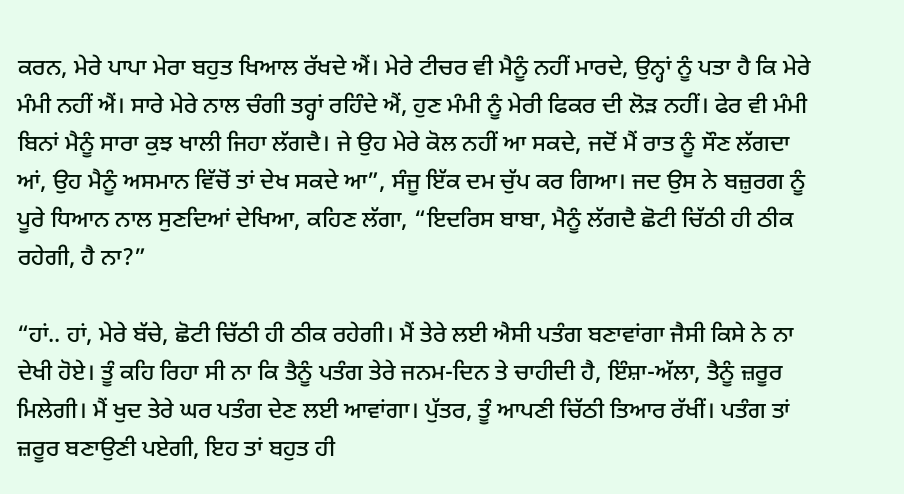ਕਰਨ, ਮੇਰੇ ਪਾਪਾ ਮੇਰਾ ਬਹੁਤ ਖਿਆਲ ਰੱਖਦੇ ਐਂ। ਮੇਰੇ ਟੀਚਰ ਵੀ ਮੈਨੂੰ ਨਹੀਂ ਮਾਰਦੇ, ਉਨ੍ਹਾਂ ਨੂੰ ਪਤਾ ਹੈ ਕਿ ਮੇਰੇ ਮੰਮੀ ਨਹੀਂ ਐਂ। ਸਾਰੇ ਮੇਰੇ ਨਾਲ ਚੰਗੀ ਤਰ੍ਹਾਂ ਰਹਿੰਦੇ ਐਂ, ਹੁਣ ਮੰਮੀ ਨੂੰ ਮੇਰੀ ਫਿਕਰ ਦੀ ਲੋੜ ਨਹੀਂ। ਫੇਰ ਵੀ ਮੰਮੀ ਬਿਨਾਂ ਮੈਨੂੰ ਸਾਰਾ ਕੁਝ ਖਾਲੀ ਜਿਹਾ ਲੱਗਦੈ। ਜੇ ਉਹ ਮੇਰੇ ਕੋਲ ਨਹੀਂ ਆ ਸਕਦੇ, ਜਦੋਂ ਮੈਂ ਰਾਤ ਨੂੰ ਸੌਣ ਲੱਗਦਾ ਆਂ, ਉਹ ਮੈਨੂੰ ਅਸਮਾਨ ਵਿੱਚੋਂ ਤਾਂ ਦੇਖ ਸਕਦੇ ਆ”, ਸੰਜੂ ਇੱਕ ਦਮ ਚੁੱਪ ਕਰ ਗਿਆ। ਜਦ ਉਸ ਨੇ ਬਜ਼ੁਰਗ ਨੂੰ ਪੂਰੇ ਧਿਆਨ ਨਾਲ ਸੁਣਦਿਆਂ ਦੇਖਿਆ, ਕਹਿਣ ਲੱਗਾ, “ਇਦਰਿਸ ਬਾਬਾ, ਮੈਨੂੰ ਲੱਗਦੈ ਛੋਟੀ ਚਿੱਠੀ ਹੀ ਠੀਕ ਰਹੇਗੀ, ਹੈ ਨਾ?”

“ਹਾਂ.. ਹਾਂ, ਮੇਰੇ ਬੱਚੇ, ਛੋਟੀ ਚਿੱਠੀ ਹੀ ਠੀਕ ਰਹੇਗੀ। ਮੈਂ ਤੇਰੇ ਲਈ ਐਸੀ ਪਤੰਗ ਬਣਾਵਾਂਗਾ ਜੈਸੀ ਕਿਸੇ ਨੇ ਨਾ ਦੇਖੀ ਹੋਏ। ਤੂੰ ਕਹਿ ਰਿਹਾ ਸੀ ਨਾ ਕਿ ਤੈਨੂੰ ਪਤੰਗ ਤੇਰੇ ਜਨਮ-ਦਿਨ ਤੇ ਚਾਹੀਦੀ ਹੈ, ਇੰਸ਼ਾ-ਅੱਲਾ, ਤੈਨੂੰ ਜ਼ਰੂਰ ਮਿਲੇਗੀ। ਮੈਂ ਖੁਦ ਤੇਰੇ ਘਰ ਪਤੰਗ ਦੇਣ ਲਈ ਆਵਾਂਗਾ। ਪੁੱਤਰ, ਤੂੰ ਆਪਣੀ ਚਿੱਠੀ ਤਿਆਰ ਰੱਖੀਂ। ਪਤੰਗ ਤਾਂ ਜ਼ਰੂਰ ਬਣਾਉਣੀ ਪਏਗੀ, ਇਹ ਤਾਂ ਬਹੁਤ ਹੀ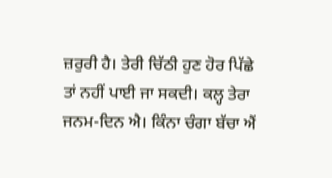ਜ਼ਰੁਰੀ ਹੈ। ਤੇਰੀ ਚਿੱਠੀ ਹੁਣ ਹੋਰ ਪਿੱਛੇ ਤਾਂ ਨਹੀਂ ਪਾਈ ਜਾ ਸਕਦੀ। ਕਲ੍ਹ ਤੇਰਾ ਜਨਮ-ਦਿਨ ਐ। ਕਿੰਨਾ ਚੰਗਾ ਬੱਚਾ ਐਂ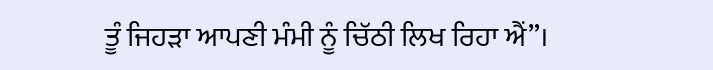ਤੂੰ ਜਿਹੜਾ ਆਪਣੀ ਮੰਮੀ ਨੂੰ ਚਿੱਠੀ ਲਿਖ ਰਿਹਾ ਐਂ”।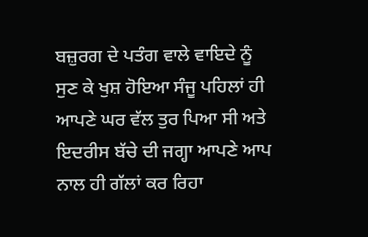ਬਜ਼ੁਰਗ ਦੇ ਪਤੰਗ ਵਾਲੇ ਵਾਇਦੇ ਨੂੰ ਸੁਣ ਕੇ ਖੁਸ਼ ਹੋਇਆ ਸੰਜੂ ਪਹਿਲਾਂ ਹੀ ਆਪਣੇ ਘਰ ਵੱਲ ਤੁਰ ਪਿਆ ਸੀ ਅਤੇ ਇਦਰੀਸ ਬੱਚੇ ਦੀ ਜਗ੍ਹਾ ਆਪਣੇ ਆਪ ਨਾਲ ਹੀ ਗੱਲਾਂ ਕਰ ਰਿਹਾ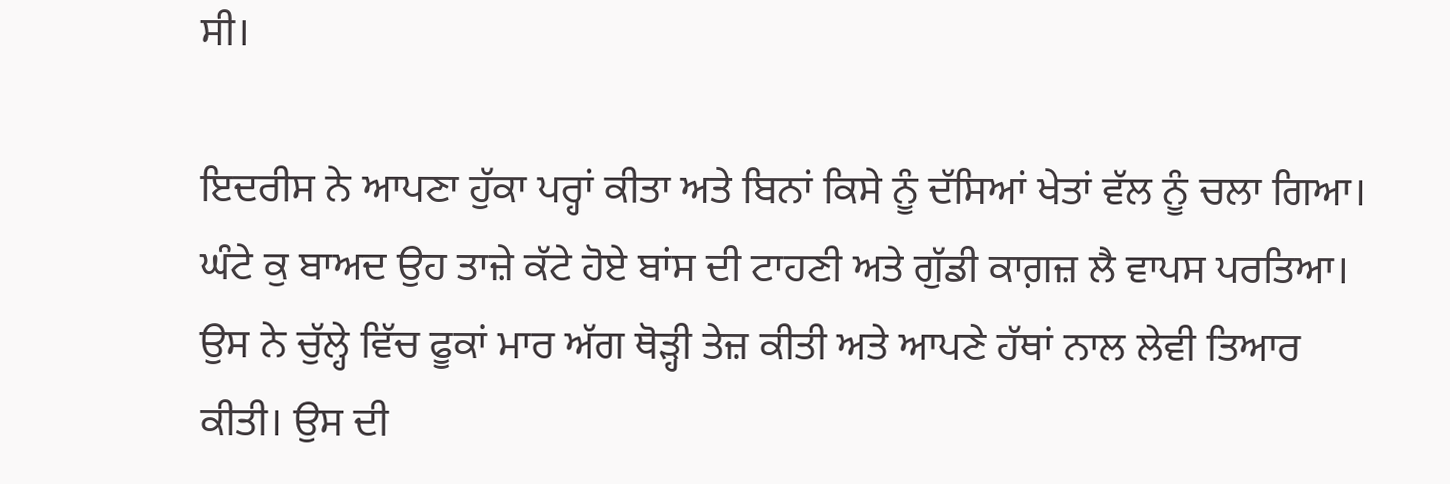ਸੀ।

ਇਦਰੀਸ ਨੇ ਆਪਣਾ ਹੁੱਕਾ ਪਰ੍ਹਾਂ ਕੀਤਾ ਅਤੇ ਬਿਨਾਂ ਕਿਸੇ ਨੂੰ ਦੱਸਿਆਂ ਖੇਤਾਂ ਵੱਲ ਨੂੰ ਚਲਾ ਗਿਆ। ਘੰਟੇ ਕੁ ਬਾਅਦ ਉਹ ਤਾਜ਼ੇ ਕੱਟੇ ਹੋਏ ਬਾਂਸ ਦੀ ਟਾਹਣੀ ਅਤੇ ਗੁੱਡੀ ਕਾਗ਼ਜ਼ ਲੈ ਵਾਪਸ ਪਰਤਿਆ। ਉਸ ਨੇ ਚੁੱਲ੍ਹੇ ਵਿੱਚ ਫੂਕਾਂ ਮਾਰ ਅੱਗ ਥੋੜ੍ਹੀ ਤੇਜ਼ ਕੀਤੀ ਅਤੇ ਆਪਣੇ ਹੱਥਾਂ ਨਾਲ ਲੇਵੀ ਤਿਆਰ ਕੀਤੀ। ਉਸ ਦੀ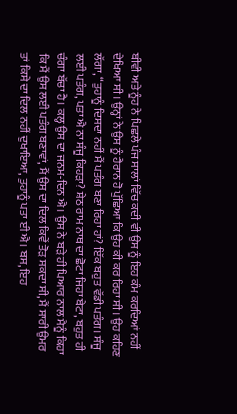ਬੀਵੀ ਅਤੇ ਨੂੰਹ ਨੇ ਪਿਛਲੇ ਪੰਜ ਸਾਲਾਂ ਵਿੱਚ ਕਦੀ ਵੀ ਉਸ ਨੂੰ ਇਹ ਕੰਮ ਕਰਦਿਆਂ ਨਹੀਂ ਦੇਖਿਆ ਸੀ। ਉਨ੍ਹਾਂ ਨੇ ਉਸ ਨੂੰ ਹੈਰਾਨ ਹੋ ਪੁੱਛਿਆ ਕਿ ਉਹ ਕੀ ਕਰ ਰਿਹਾ ਸੀ। ਉਹ ਕਹਿਣ ਲੱਗਾ, “ਤੁਹਾਨੂੰ ਦਿਸਦਾ ਨਹੀਂ ਮੈਂ ਪਤੰਗ ਬਣਾ ਰਿਹਾ ਹਾਂ? ਇੱਕ ਬਹੁਤ ਵੱਡੀ ਪਤੰਗ। ਸੰਜੂ ਲਈ ਪਤੰਗ, ਪਤਾ ਐ ਨਾ ਸੰਜੂ ਕਿਹੜਾ? ਸ਼ੇਠ ਰਾਮ ਨਾਥ ਦਾ ਛੋਟਾ ਜਿਹਾ ਬੇਟਾ, ਬਹੁਤ ਹੀ ਚੰਗਾ ਬੱਚਾ ਹੈ। ਕਲ੍ਹ ਉਸ ਦਾ ਜਨਮ-ਦਿਨ ਐ। ਉਸ ਨੇ ਬੜੇ ਹੀ ਪਿਆਰ ਨਾਲ ਮੈਨੂੰ ਕਿਹਾ ਕਿ ਮੈਂ ਉਸ ਲਈ ਪਤੰਗ ਬਣਾਵਾਂ, ਮੈਂ ਉਸ ਦਾ ਦਿਲ ਕਿਵੇਂ ਤੋੜ ਸਕਦਾ ਸੀ, ਮੈਂ ਸਾਰੀ ਉਮਰ ਤਾਂ ਕਿਸੇ ਦਾ ਦਿਲ ਨਹੀਂ ਦੁਖਾਇਆ, ਤੁਹਾਨੂੰ ਪਤਾ ਈ ਐ। ਬਸ, ਇਹ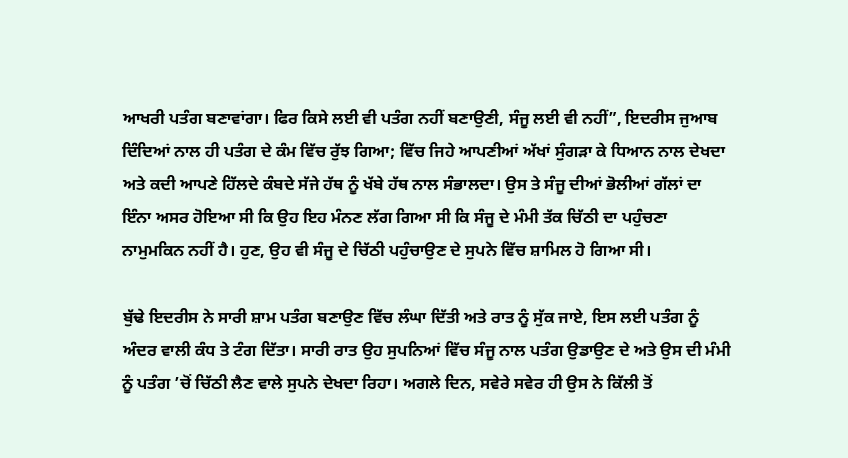ਆਖਰੀ ਪਤੰਗ ਬਣਾਵਾਂਗਾ। ਫਿਰ ਕਿਸੇ ਲਈ ਵੀ ਪਤੰਗ ਨਹੀਂ ਬਣਾਉਣੀ, ਸੰਜੂ ਲਈ ਵੀ ਨਹੀਂ”, ਇਦਰੀਸ ਜੁਆਬ ਦਿੰਦਿਆਂ ਨਾਲ ਹੀ ਪਤੰਗ ਦੇ ਕੰਮ ਵਿੱਚ ਰੁੱਝ ਗਿਆ; ਵਿੱਚ ਜਿਹੇ ਆਪਣੀਆਂ ਅੱਖਾਂ ਸੁੰਗੜਾ ਕੇ ਧਿਆਨ ਨਾਲ ਦੇਖਦਾ ਅਤੇ ਕਦੀ ਆਪਣੇ ਹਿੱਲਦੇ ਕੰਬਦੇ ਸੱਜੇ ਹੱਥ ਨੂੰ ਖੱਬੇ ਹੱਥ ਨਾਲ ਸੰਭਾਲਦਾ। ਉਸ ਤੇ ਸੰਜੂ ਦੀਆਂ ਭੋਲੀਆਂ ਗੱਲਾਂ ਦਾ ਇੰਨਾ ਅਸਰ ਹੋਇਆ ਸੀ ਕਿ ਉਹ ਇਹ ਮੰਨਣ ਲੱਗ ਗਿਆ ਸੀ ਕਿ ਸੰਜੂ ਦੇ ਮੰਮੀ ਤੱਕ ਚਿੱਠੀ ਦਾ ਪਹੁੰਚਣਾ ਨਾਮੁਮਕਿਨ ਨਹੀਂ ਹੈ। ਹੁਣ, ਉਹ ਵੀ ਸੰਜੂ ਦੇ ਚਿੱਠੀ ਪਹੁੰਚਾਉਣ ਦੇ ਸੁਪਨੇ ਵਿੱਚ ਸ਼ਾਮਿਲ ਹੋ ਗਿਆ ਸੀ।

ਬੁੱਢੇ ਇਦਰੀਸ ਨੇ ਸਾਰੀ ਸ਼ਾਮ ਪਤੰਗ ਬਣਾਉਣ ਵਿੱਚ ਲੰਘਾ ਦਿੱਤੀ ਅਤੇ ਰਾਤ ਨੂੰ ਸੁੱਕ ਜਾਏ, ਇਸ ਲਈ ਪਤੰਗ ਨੂੰ ਅੰਦਰ ਵਾਲੀ ਕੰਧ ਤੇ ਟੰਗ ਦਿੱਤਾ। ਸਾਰੀ ਰਾਤ ਉਹ ਸੁਪਨਿਆਂ ਵਿੱਚ ਸੰਜੂ ਨਾਲ ਪਤੰਗ ਉਡਾਉਣ ਦੇ ਅਤੇ ਉਸ ਦੀ ਮੰਮੀ ਨੂੰ ਪਤੰਗ ’ਚੋਂ ਚਿੱਠੀ ਲੈਣ ਵਾਲੇ ਸੁਪਨੇ ਦੇਖਦਾ ਰਿਹਾ। ਅਗਲੇ ਦਿਨ, ਸਵੇਰੇ ਸਵੇਰ ਹੀ ਉਸ ਨੇ ਕਿੱਲੀ ਤੋਂ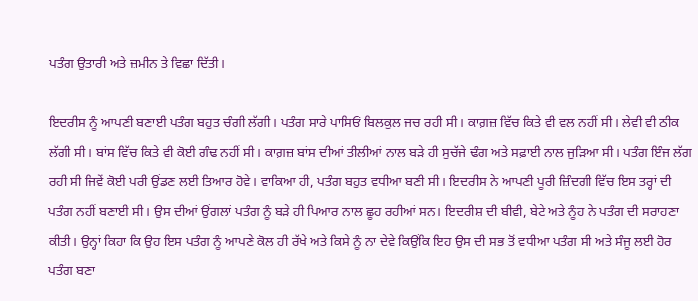ਪਤੰਗ ਉਤਾਰੀ ਅਤੇ ਜ਼ਮੀਨ ਤੇ ਵਿਛਾ ਦਿੱਤੀ।

ਇਦਰੀਸ ਨੂੰ ਆਪਣੀ ਬਣਾਈ ਪਤੰਗ ਬਹੁਤ ਚੰਗੀ ਲੱਗੀ। ਪਤੰਗ ਸਾਰੇ ਪਾਸਿਓਂ ਬਿਲਕੁਲ ਜਚ ਰਹੀ ਸੀ। ਕਾਗ਼ਜ਼ ਵਿੱਚ ਕਿਤੇ ਵੀ ਵਲ ਨਹੀਂ ਸੀ। ਲੇਵੀ ਵੀ ਠੀਕ ਲੱਗੀ ਸੀ। ਬਾਂਸ ਵਿੱਚ ਕਿਤੇ ਵੀ ਕੋਈ ਗੰਢ ਨਹੀਂ ਸੀ। ਕਾਗ਼ਜ਼ ਬਾਂਸ ਦੀਆਂ ਤੀਲੀਆਂ ਨਾਲ ਬੜੇ ਹੀ ਸੁਚੱਜੇ ਢੰਗ ਅਤੇ ਸਫ਼ਾਈ ਨਾਲ ਜੁੜਿਆ ਸੀ। ਪਤੰਗ ਇੰਜ ਲੱਗ ਰਹੀ ਸੀ ਜਿਵੇਂ ਕੋਈ ਪਰੀ ਉਂਡਣ ਲਈ ਤਿਆਰ ਹੋਵੇ। ਵਾਕਿਆ ਹੀ, ਪਤੰਗ ਬਹੁਤ ਵਧੀਆ ਬਣੀ ਸੀ। ਇਦਰੀਸ ਨੇ ਆਪਣੀ ਪੂਰੀ ਜ਼ਿੰਦਗੀ ਵਿੱਚ ਇਸ ਤਰ੍ਹਾਂ ਦੀ ਪਤੰਗ ਨਹੀਂ ਬਣਾਈ ਸੀ। ਉਸ ਦੀਆਂ ਉਂਗਲਾਂ ਪਤੰਗ ਨੂੰ ਬੜੇ ਹੀ ਪਿਆਰ ਨਾਲ ਛੂਹ ਰਹੀਆਂ ਸਨ। ਇਦਰੀਸ਼ ਦੀ ਬੀਵੀ, ਬੇਟੇ ਅਤੇ ਨੂੰਹ ਨੇ ਪਤੰਗ ਦੀ ਸਰਾਹਣਾ ਕੀਤੀ। ਉਨ੍ਹਾਂ ਕਿਹਾ ਕਿ ਉਹ ਇਸ ਪਤੰਗ ਨੂੰ ਆਪਣੇ ਕੋਲ ਹੀ ਰੱਖੇ ਅਤੇ ਕਿਸੇ ਨੂੰ ਨਾ ਦੇਵੇ ਕਿਉਂਕਿ ਇਹ ਉਸ ਦੀ ਸਭ ਤੋਂ ਵਧੀਆ ਪਤੰਗ ਸੀ ਅਤੇ ਸੰਜੂ ਲਈ ਹੋਰ ਪਤੰਗ ਬਣਾ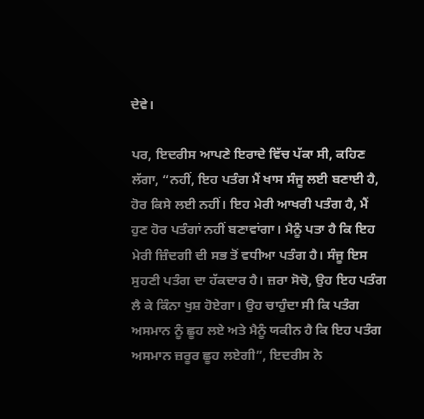ਦੇਵੇ।

ਪਰ, ਇਦਰੀਸ ਆਪਣੇ ਇਰਾਦੇ ਵਿੱਚ ਪੱਕਾ ਸੀ, ਕਹਿਣ ਲੱਗਾ, “ਨਹੀਂ, ਇਹ ਪਤੰਗ ਮੈਂ ਖਾਸ ਸੰਜੂ ਲਈ ਬਣਾਈ ਹੈ, ਹੋਰ ਕਿਸੇ ਲਈ ਨਹੀਂ। ਇਹ ਮੇਰੀ ਆਖਰੀ ਪਤੰਗ ਹੈ, ਮੈਂ ਹੁਣ ਹੋਰ ਪਤੰਗਾਂ ਨਹੀਂ ਬਣਾਵਾਂਗਾ। ਮੈਨੂੰ ਪਤਾ ਹੈ ਕਿ ਇਹ ਮੇਰੀ ਜ਼ਿੰਦਗੀ ਦੀ ਸਭ ਤੋਂ ਵਧੀਆ ਪਤੰਗ ਹੈ। ਸੰਜੂ ਇਸ ਸੁਹਣੀ ਪਤੰਗ ਦਾ ਹੱਕਦਾਰ ਹੈ। ਜ਼ਰਾ ਸੋਚੋ, ਉਹ ਇਹ ਪਤੰਗ ਲੈ ਕੇ ਕਿੰਨਾ ਖੁਸ਼ ਹੋਏਗਾ। ਉਹ ਚਾਹੁੰਦਾ ਸੀ ਕਿ ਪਤੰਗ ਅਸਮਾਨ ਨੂੰ ਛੂਹ ਲਏ ਅਤੇ ਮੈਨੂੰ ਯਕੀਨ ਹੈ ਕਿ ਇਹ ਪਤੰਗ ਅਸਮਾਨ ਜ਼ਰੂਰ ਛੂਹ ਲਏਗੀ”, ਇਦਰੀਸ ਨੇ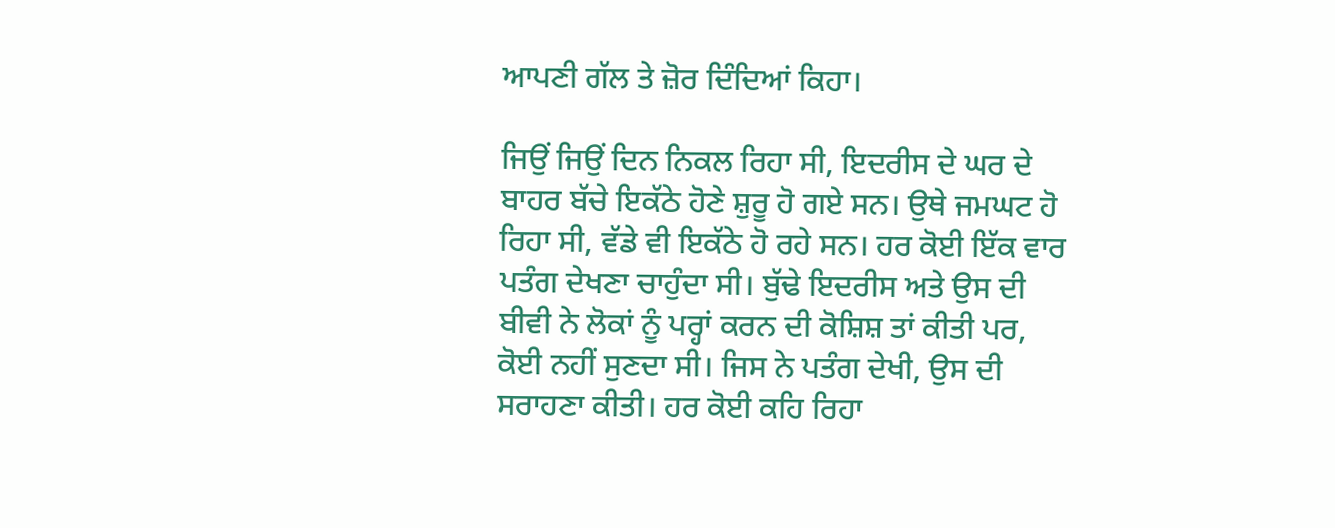ਆਪਣੀ ਗੱਲ ਤੇ ਜ਼ੋਰ ਦਿੰਦਿਆਂ ਕਿਹਾ।

ਜਿਉਂ ਜਿਉਂ ਦਿਨ ਨਿਕਲ ਰਿਹਾ ਸੀ, ਇਦਰੀਸ ਦੇ ਘਰ ਦੇ ਬਾਹਰ ਬੱਚੇ ਇਕੱਠੇ ਹੋਣੇ ਸ਼ੁਰੂ ਹੋ ਗਏ ਸਨ। ਉਥੇ ਜਮਘਟ ਹੋ ਰਿਹਾ ਸੀ, ਵੱਡੇ ਵੀ ਇਕੱਠੇ ਹੋ ਰਹੇ ਸਨ। ਹਰ ਕੋਈ ਇੱਕ ਵਾਰ ਪਤੰਗ ਦੇਖਣਾ ਚਾਹੁੰਦਾ ਸੀ। ਬੁੱਢੇ ਇਦਰੀਸ ਅਤੇ ਉਸ ਦੀ ਬੀਵੀ ਨੇ ਲੋਕਾਂ ਨੂੰ ਪਰ੍ਹਾਂ ਕਰਨ ਦੀ ਕੋਸ਼ਿਸ਼ ਤਾਂ ਕੀਤੀ ਪਰ, ਕੋਈ ਨਹੀਂ ਸੁਣਦਾ ਸੀ। ਜਿਸ ਨੇ ਪਤੰਗ ਦੇਖੀ, ਉਸ ਦੀ ਸਰਾਹਣਾ ਕੀਤੀ। ਹਰ ਕੋਈ ਕਹਿ ਰਿਹਾ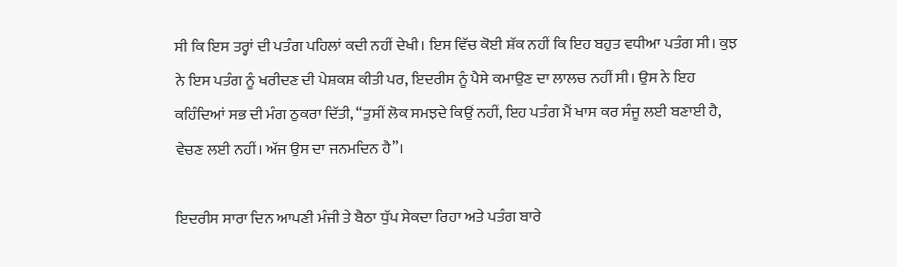ਸੀ ਕਿ ਇਸ ਤਰ੍ਹਾਂ ਦੀ ਪਤੰਗ ਪਹਿਲਾਂ ਕਦੀ ਨਹੀਂ ਦੇਖੀ। ਇਸ ਵਿੱਚ ਕੋਈ ਸ਼ੱਕ ਨਹੀਂ ਕਿ ਇਹ ਬਹੁਤ ਵਧੀਆ ਪਤੰਗ ਸੀ। ਕੁਝ ਨੇ ਇਸ ਪਤੰਗ ਨੂੰ ਖਰੀਦਣ ਦੀ ਪੇਸ਼ਕਸ਼ ਕੀਤੀ ਪਰ, ਇਦਰੀਸ ਨੂੰ ਪੈਸੇ ਕਮਾਉਣ ਦਾ ਲਾਲਚ ਨਹੀਂ ਸੀ। ਉਸ ਨੇ ਇਹ ਕਹਿੰਦਿਆਂ ਸਭ ਦੀ ਮੰਗ ਠੁਕਰਾ ਦਿੱਤੀ, “ਤੁਸੀਂ ਲੋਕ ਸਮਝਦੇ ਕਿਉਂ ਨਹੀਂ, ਇਹ ਪਤੰਗ ਮੈਂ ਖਾਸ ਕਰ ਸੰਜੂ ਲਈ ਬਣਾਈ ਹੈ, ਵੇਚਣ ਲਈ ਨਹੀਂ। ਅੱਜ ਉਸ ਦਾ ਜਨਮਦਿਨ ਹੈ”।

ਇਦਰੀਸ ਸਾਰਾ ਦਿਨ ਆਪਣੀ ਮੰਜੀ ਤੇ ਬੈਠਾ ਧੁੱਪ ਸੇਕਦਾ ਰਿਹਾ ਅਤੇ ਪਤੰਗ ਬਾਰੇ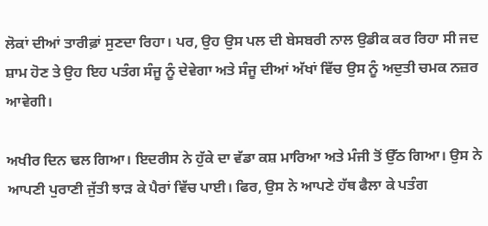ਲੋਕਾਂ ਦੀਆਂ ਤਾਰੀਫ਼ਾਂ ਸੁਣਦਾ ਰਿਹਾ। ਪਰ, ਉਹ ਉਸ ਪਲ ਦੀ ਬੇਸਬਰੀ ਨਾਲ ਉਡੀਕ ਕਰ ਰਿਹਾ ਸੀ ਜਦ ਸ਼ਾਮ ਹੋਣ ਤੇ ਉਹ ਇਹ ਪਤੰਗ ਸੰਜੂ ਨੂੰ ਦੇਵੇਗਾ ਅਤੇ ਸੰਜੂ ਦੀਆਂ ਅੱਖਾਂ ਵਿੱਚ ਉਸ ਨੂੰ ਅਦੁਤੀ ਚਮਕ ਨਜ਼ਰ ਆਵੇਗੀ।

ਅਖੀਰ ਦਿਨ ਢਲ ਗਿਆ। ਇਦਰੀਸ ਨੇ ਹੁੱਕੇ ਦਾ ਵੱਡਾ ਕਸ਼ ਮਾਰਿਆ ਅਤੇ ਮੰਜੀ ਤੋਂ ਉੱਠ ਗਿਆ। ਉਸ ਨੇ ਆਪਣੀ ਪੁਰਾਣੀ ਜੁੱਤੀ ਝਾੜ ਕੇ ਪੈਰਾਂ ਵਿੱਚ ਪਾਈ। ਫਿਰ, ਉਸ ਨੇ ਆਪਣੇ ਹੱਥ ਫੈਲਾ ਕੇ ਪਤੰਗ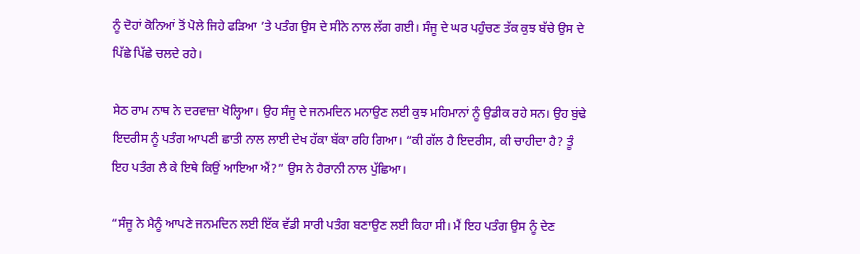ਨੂੰ ਦੋਹਾਂ ਕੋਨਿਆਂ ਤੋਂ ਪੋਲੇ ਜਿਹੇ ਫੜਿਆ ’ਤੇ ਪਤੰਗ ਉਸ ਦੇ ਸੀਨੇ ਨਾਲ ਲੱਗ ਗਈ। ਸੰਜੂ ਦੇ ਘਰ ਪਹੁੰਚਣ ਤੱਕ ਕੁਝ ਬੱਚੇ ਉਸ ਦੇ ਪਿੱਛੇ ਪਿੱਛੇ ਚਲਦੇ ਰਹੇ।

ਸੇਠ ਰਾਮ ਨਾਥ ਨੇ ਦਰਵਾਜ਼ਾ ਖੋਲ੍ਹਿਆ। ਉਹ ਸੰਜੂ ਦੇ ਜਨਮਦਿਨ ਮਨਾਉਣ ਲਈ ਕੁਝ ਮਹਿਮਾਨਾਂ ਨੂੰ ਉਡੀਕ ਰਹੇ ਸਨ। ਉਹ ਬੁਂਢੇ ਇਦਰੀਸ ਨੂੰ ਪਤੰਗ ਆਪਣੀ ਛਾਤੀ ਨਾਲ ਲਾਈ ਦੇਖ ਹੱਕਾ ਬੱਕਾ ਰਹਿ ਗਿਆ। “ਕੀ ਗੱਲ ਹੈ ਇਦਰੀਸ, ਕੀ ਚਾਹੀਦਾ ਹੈ? ਤੂੰ ਇਹ ਪਤੰਗ ਲੈ ਕੇ ਇਥੇ ਕਿਉਂ ਆਇਆ ਐਂ?” ਉਸ ਨੇ ਹੈਰਾਨੀ ਨਾਲ ਪੁੱਛਿਆ।

“ਸੰਜੂ ਨੇ ਮੈਨੂੰ ਆਪਣੇ ਜਨਮਦਿਨ ਲਈ ਇੱਕ ਵੱਡੀ ਸਾਰੀ ਪਤੰਗ ਬਣਾਉਣ ਲਈ ਕਿਹਾ ਸੀ। ਮੈਂ ਇਹ ਪਤੰਗ ਉਸ ਨੂੰ ਦੇਣ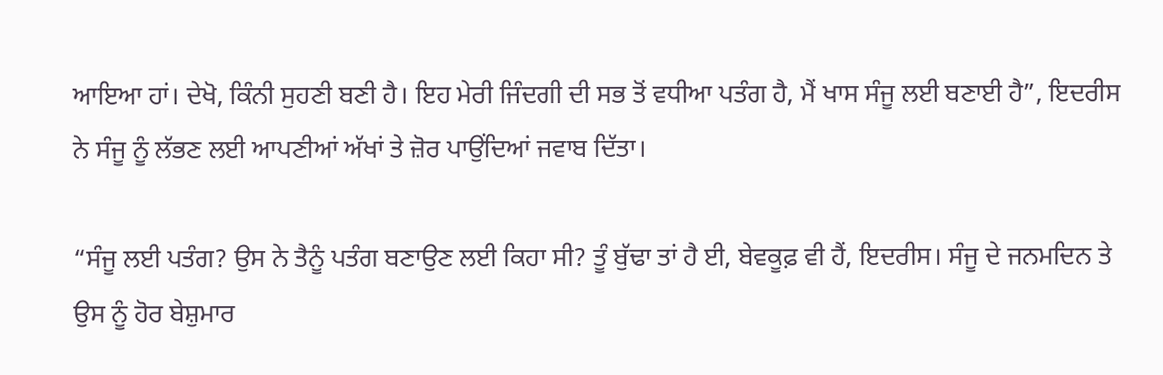ਆਇਆ ਹਾਂ। ਦੇਖੋ, ਕਿੰਨੀ ਸੁਹਣੀ ਬਣੀ ਹੈ। ਇਹ ਮੇਰੀ ਜਿੰਦਗੀ ਦੀ ਸਭ ਤੋਂ ਵਧੀਆ ਪਤੰਗ ਹੈ, ਮੈਂ ਖਾਸ ਸੰਜੂ ਲਈ ਬਣਾਈ ਹੈ”, ਇਦਰੀਸ ਨੇ ਸੰਜੂ ਨੂੰ ਲੱਭਣ ਲਈ ਆਪਣੀਆਂ ਅੱਖਾਂ ਤੇ ਜ਼ੋਰ ਪਾਉਂਦਿਆਂ ਜਵਾਬ ਦਿੱਤਾ।

“ਸੰਜੂ ਲਈ ਪਤੰਗ? ਉਸ ਨੇ ਤੈਨੂੰ ਪਤੰਗ ਬਣਾਉਣ ਲਈ ਕਿਹਾ ਸੀ? ਤੂੰ ਬੁੱਢਾ ਤਾਂ ਹੈ ਈ, ਬੇਵਕੂਫ਼ ਵੀ ਹੈਂ, ਇਦਰੀਸ। ਸੰਜੂ ਦੇ ਜਨਮਦਿਨ ਤੇ ਉਸ ਨੂੰ ਹੋਰ ਬੇਸ਼ੁਮਾਰ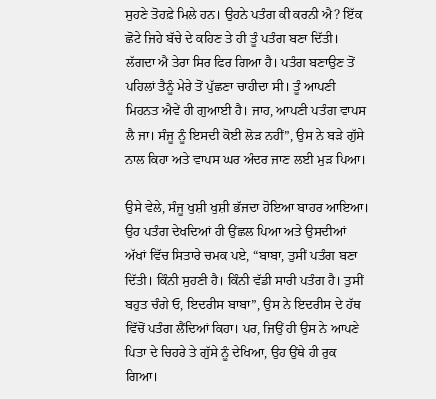ਸੁਹਣੇ ਤੋਹਫ਼ੇ ਮਿਲੇ ਹਨ। ਉਹਨੇ ਪਤੰਗ ਕੀ ਕਰਨੀ ਐ? ਇੱਕ ਛੋਟੇ ਜਿਹੇ ਬੱਚੇ ਦੇ ਕਹਿਣ ਤੇ ਹੀ ਤੂੰ ਪਤੰਗ ਬਣਾ ਦਿੱਤੀ। ਲੱਗਦਾ ਐ ਤੇਰਾ ਸਿਰ ਫਿਰ ਗਿਆ ਹੈ। ਪਤੰਗ ਬਣਾਉਣ ਤੋਂ ਪਹਿਲਾਂ ਤੈਨੂੰ ਮੇਰੇ ਤੋਂ ਪੁੱਛਣਾ ਚਾਹੀਦਾ ਸੀ। ਤੂੰ ਆਪਣੀ ਮਿਹਨਤ ਐਵੇਂ ਹੀ ਗੁਆਈ ਹੈ। ਜਾਹ, ਆਪਣੀ ਪਤੰਗ ਵਾਪਸ ਲੈ ਜਾ। ਸੰਜੂ ਨੂੰ ਇਸਦੀ ਕੋਈ ਲੋੜ ਨਹੀਂ”, ਉਸ ਨੇ ਬੜੇ ਗੁੱਸੇ ਨਾਲ ਕਿਹਾ ਅਤੇ ਵਾਪਸ ਘਰ ਅੰਦਰ ਜਾਣ ਲਈ ਮੁੜ ਪਿਆ।

ਉਸੇ ਵੇਲੇ, ਸੰਜੂ ਖੁਸ਼ੀ ਖੁਸ਼ੀ ਭੱਜਦਾ ਹੋਇਆ ਬਾਹਰ ਆਇਆ। ਉਹ ਪਤੰਗ ਦੇਖਦਿਆਂ ਹੀ ਉਂਛਲ ਪਿਆ ਅਤੇ ਉਸਦੀਆਂ ਅੱਖਾਂ ਵਿੱਚ ਸਿਤਾਰੇ ਚਮਕ ਪਏ, “ਬਾਬਾ, ਤੁਸੀਂ ਪਤੰਗ ਬਣਾ ਦਿੱਤੀ। ਕਿੰਨੀ ਸੁਹਣੀ ਹੈ। ਕਿੰਨੀ ਵੱਡੀ ਸਾਰੀ ਪਤੰਗ ਹੈ। ਤੁਸੀਂ ਬਹੁਤ ਚੰਗੇ ਓ, ਇਦਰੀਸ ਬਾਬਾ”, ਉਸ ਨੇ ਇਦਰੀਸ ਦੇ ਹੱਥ ਵਿੱਚੋਂ ਪਤੰਗ ਲੈਂਦਿਆਂ ਕਿਹਾ। ਪਰ, ਜਿਉਂ ਹੀ ਉਸ ਨੇ ਆਪਣੇ ਪਿਤਾ ਦੇ ਚਿਹਰੇ ਤੇ ਗੁੱਸੇ ਨੂੰ ਦੇਖਿਆ, ਉਹ ਉਂਥੇ ਹੀ ਰੁਕ ਗਿਆ।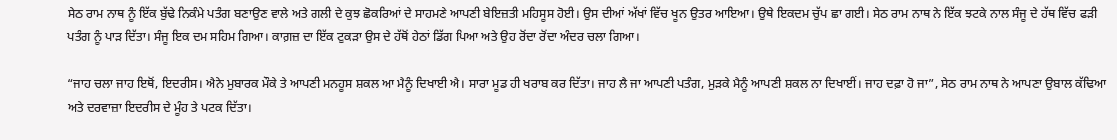ਸੇਠ ਰਾਮ ਨਾਥ ਨੂੰ ਇੱਕ ਬੁੱਢੇ ਨਿਕੰਮੇ ਪਤੰਗ ਬਣਾਉਣ ਵਾਲੇ ਅਤੇ ਗਲੀ ਦੇ ਕੁਝ ਛੋਕਰਿਆਂ ਦੇ ਸਾਹਮਣੇ ਆਪਣੀ ਬੇਇਜ਼ਤੀ ਮਹਿਸੂਸ ਹੋਈ। ਉਸ ਦੀਆਂ ਅੱਖਾਂ ਵਿੱਚ ਖੂਨ ਉਤਰ ਆਇਆ। ਉਥੇ ਇਕਦਮ ਚੁੱਪ ਛਾ ਗਈ। ਸੇਠ ਰਾਮ ਨਾਥ ਨੇ ਇੱਕ ਝਟਕੇ ਨਾਲ ਸੰਜੂ ਦੇ ਹੱਥ ਵਿੱਚ ਫੜੀ ਪਤੰਗ ਨੂੰ ਪਾੜ ਦਿੱਤਾ। ਸੰਜੂ ਇਕ ਦਮ ਸਹਿਮ ਗਿਆ। ਕਾਗ਼ਜ਼ ਦਾ ਇੱਕ ਟੁਕੜਾ ਉਸ ਦੇ ਹੱਥੋਂ ਹੇਠਾਂ ਡਿੱਗ ਪਿਆ ਅਤੇ ਉਹ ਰੋਂਦਾ ਰੋਂਦਾ ਅੰਦਰ ਚਲਾ ਗਿਆ।

“ਜਾਹ ਚਲਾ ਜਾਹ ਇਥੋਂ, ਇਦਰੀਸ। ਐਨੇ ਮੁਬਾਰਕ ਮੌਕੇ ਤੇ ਆਪਣੀ ਮਨਹੂਸ ਸ਼ਕਲ ਆ ਮੈਨੂੰ ਦਿਖਾਈ ਐ। ਸਾਰਾ ਮੂਡ ਹੀ ਖਰਾਬ ਕਰ ਦਿੱਤਾ। ਜਾਹ ਲੈ ਜਾ ਆਪਣੀ ਪਤੰਗ, ਮੁੜਕੇ ਮੈਨੂੰ ਆਪਣੀ ਸ਼ਕਲ ਨਾ ਦਿਖਾਈਂ। ਜਾਹ ਦਫ਼ਾ ਹੋ ਜਾ”, ਸੇਠ ਰਾਮ ਨਾਥ ਨੇ ਆਪਣਾ ਉਬਾਲ ਕੱਢਿਆ ਅਤੇ ਦਰਵਾਜ਼ਾ ਇਦਰੀਸ ਦੇ ਮੂੰਹ ਤੇ ਪਟਕ ਦਿੱਤਾ।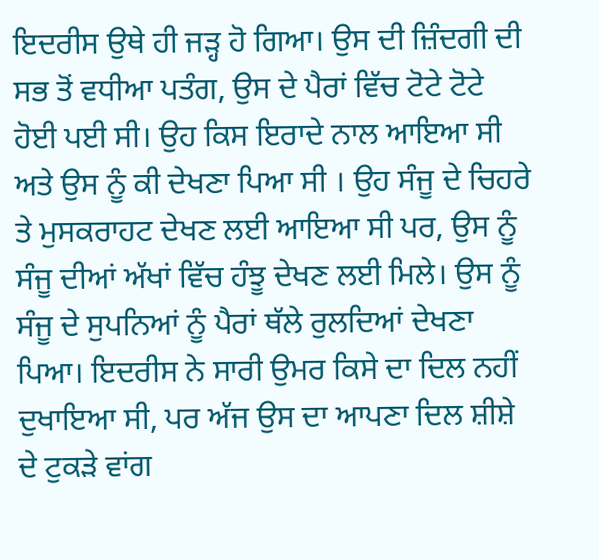ਇਦਰੀਸ ਉਥੇ ਹੀ ਜੜ੍ਹ ਹੋ ਗਿਆ। ਉਸ ਦੀ ਜ਼ਿੰਦਗੀ ਦੀ ਸਭ ਤੋਂ ਵਧੀਆ ਪਤੰਗ, ਉਸ ਦੇ ਪੈਰਾਂ ਵਿੱਚ ਟੋਟੇ ਟੋਟੇ ਹੋਈ ਪਈ ਸੀ। ਉਹ ਕਿਸ ਇਰਾਦੇ ਨਾਲ ਆਇਆ ਸੀ ਅਤੇ ਉਸ ਨੂੰ ਕੀ ਦੇਖਣਾ ਪਿਆ ਸੀ । ਉਹ ਸੰਜੂ ਦੇ ਚਿਹਰੇ ਤੇ ਮੁਸਕਰਾਹਟ ਦੇਖਣ ਲਈ ਆਇਆ ਸੀ ਪਰ, ਉਸ ਨੂੰ ਸੰਜੂ ਦੀਆਂ ਅੱਖਾਂ ਵਿੱਚ ਹੰਝੂ ਦੇਖਣ ਲਈ ਮਿਲੇ। ਉਸ ਨੂੰ ਸੰਜੂ ਦੇ ਸੁਪਨਿਆਂ ਨੂੰ ਪੈਰਾਂ ਥੱਲੇ ਰੁਲਦਿਆਂ ਦੇਖਣਾ ਪਿਆ। ਇਦਰੀਸ ਨੇ ਸਾਰੀ ਉਮਰ ਕਿਸੇ ਦਾ ਦਿਲ ਨਹੀਂ ਦੁਖਾਇਆ ਸੀ, ਪਰ ਅੱਜ ਉਸ ਦਾ ਆਪਣਾ ਦਿਲ ਸ਼ੀਸ਼ੇ ਦੇ ਟੁਕੜੇ ਵਾਂਗ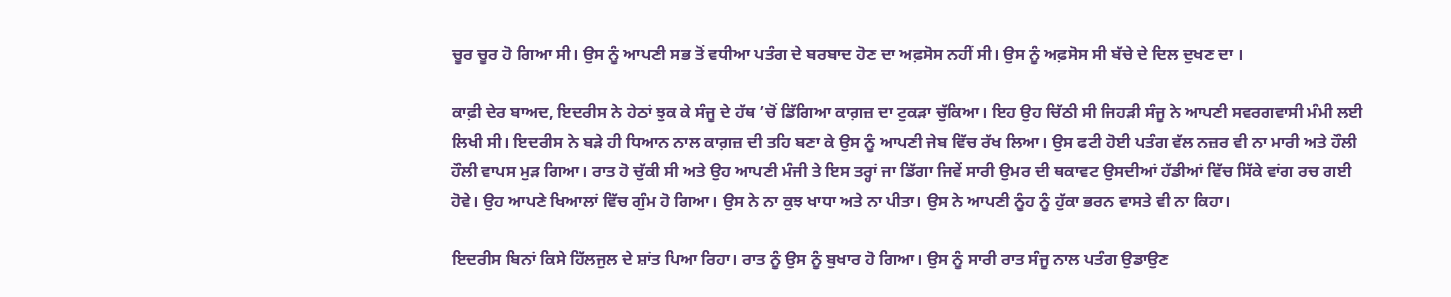ਚੂਰ ਚੂਰ ਹੋ ਗਿਆ ਸੀ। ਉਸ ਨੂੰ ਆਪਣੀ ਸਭ ਤੋਂ ਵਧੀਆ ਪਤੰਗ ਦੇ ਬਰਬਾਦ ਹੋਣ ਦਾ ਅਫ਼ਸੋਸ ਨਹੀਂ ਸੀ। ਉਸ ਨੂੰ ਅਫ਼ਸੋਸ ਸੀ ਬੱਚੇ ਦੇ ਦਿਲ ਦੁਖਣ ਦਾ ।

ਕਾਫ਼ੀ ਦੇਰ ਬਾਅਦ, ਇਦਰੀਸ ਨੇ ਹੇਠਾਂ ਝੁਕ ਕੇ ਸੰਜੂ ਦੇ ਹੱਥ ’ਚੋਂ ਡਿੱਗਿਆ ਕਾਗ਼ਜ਼ ਦਾ ਟੁਕੜਾ ਚੁੱਕਿਆ। ਇਹ ਉਹ ਚਿੱਠੀ ਸੀ ਜਿਹੜੀ ਸੰਜੂ ਨੇ ਆਪਣੀ ਸਵਰਗਵਾਸੀ ਮੰਮੀ ਲਈ ਲਿਖੀ ਸੀ। ਇਦਰੀਸ ਨੇ ਬੜੇ ਹੀ ਧਿਆਨ ਨਾਲ ਕਾਗ਼ਜ਼ ਦੀ ਤਹਿ ਬਣਾ ਕੇ ਉਸ ਨੂੰ ਆਪਣੀ ਜੇਬ ਵਿੱਚ ਰੱਖ ਲਿਆ। ਉਸ ਫਟੀ ਹੋਈ ਪਤੰਗ ਵੱਲ ਨਜ਼ਰ ਵੀ ਨਾ ਮਾਰੀ ਅਤੇ ਹੌਲੀ ਹੌਲੀ ਵਾਪਸ ਮੁੜ ਗਿਆ। ਰਾਤ ਹੋ ਚੁੱਕੀ ਸੀ ਅਤੇ ਉਹ ਆਪਣੀ ਮੰਜੀ ਤੇ ਇਸ ਤਰ੍ਹਾਂ ਜਾ ਡਿੱਗਾ ਜਿਵੇਂ ਸਾਰੀ ਉਮਰ ਦੀ ਥਕਾਵਟ ਉਸਦੀਆਂ ਹੱਡੀਆਂ ਵਿੱਚ ਸਿੱਕੇ ਵਾਂਗ ਰਚ ਗਈ ਹੋਵੇ। ਉਹ ਆਪਣੇ ਖਿਆਲਾਂ ਵਿੱਚ ਗੁੰਮ ਹੋ ਗਿਆ। ਉਸ ਨੇ ਨਾ ਕੁਝ ਖਾਧਾ ਅਤੇ ਨਾ ਪੀਤਾ। ਉਸ ਨੇ ਆਪਣੀ ਨੂੰਹ ਨੂੰ ਹੁੱਕਾ ਭਰਨ ਵਾਸਤੇ ਵੀ ਨਾ ਕਿਹਾ।

ਇਦਰੀਸ ਬਿਨਾਂ ਕਿਸੇ ਹਿੱਲਜੁਲ ਦੇ ਸ਼ਾਂਤ ਪਿਆ ਰਿਹਾ। ਰਾਤ ਨੂੰ ਉਸ ਨੂੰ ਬੁਖਾਰ ਹੋ ਗਿਆ। ਉਸ ਨੂੰ ਸਾਰੀ ਰਾਤ ਸੰਜੂ ਨਾਲ ਪਤੰਗ ਉਡਾਉਣ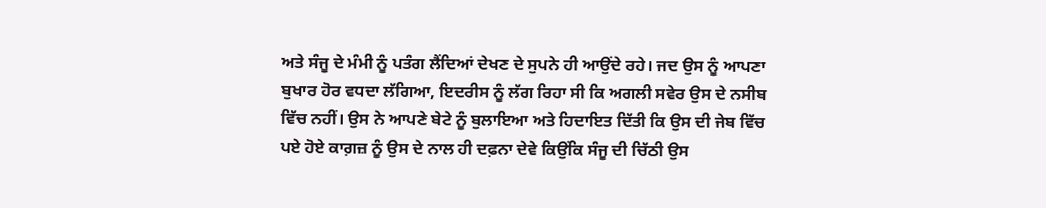ਅਤੇ ਸੰਜੂ ਦੇ ਮੰਮੀ ਨੂੰ ਪਤੰਗ ਲੈਂਦਿਆਂ ਦੇਖਣ ਦੇ ਸੁਪਨੇ ਹੀ ਆਉਂਦੇ ਰਹੇ। ਜਦ ਉਸ ਨੂੰ ਆਪਣਾ ਬੁਖਾਰ ਹੋਰ ਵਧਦਾ ਲੱਗਿਆ, ਇਦਰੀਸ ਨੂੰ ਲੱਗ ਰਿਹਾ ਸੀ ਕਿ ਅਗਲੀ ਸਵੇਰ ਉਸ ਦੇ ਨਸੀਬ ਵਿੱਚ ਨਹੀਂ। ਉਸ ਨੇ ਆਪਣੇ ਬੇਟੇ ਨੂੰ ਬੁਲਾਇਆ ਅਤੇ ਹਿਦਾਇਤ ਦਿੱਤੀ ਕਿ ਉਸ ਦੀ ਜੇਬ ਵਿੱਚ ਪਏ ਹੋਏ ਕਾਗ਼ਜ਼ ਨੂੰ ਉਸ ਦੇ ਨਾਲ ਹੀ ਦਫ਼ਨਾ ਦੇਵੇ ਕਿਉਂਕਿ ਸੰਜੂ ਦੀ ਚਿੱਠੀ ਉਸ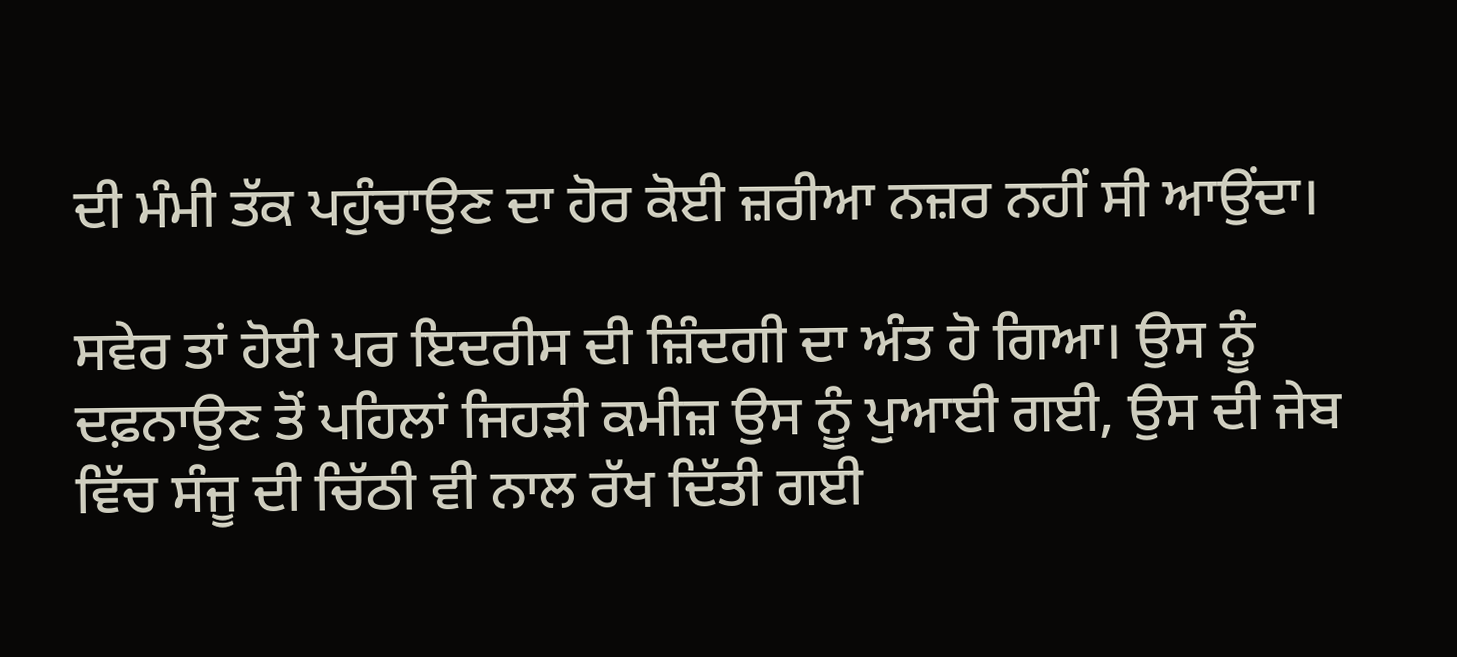ਦੀ ਮੰਮੀ ਤੱਕ ਪਹੁੰਚਾਉਣ ਦਾ ਹੋਰ ਕੋਈ ਜ਼ਰੀਆ ਨਜ਼ਰ ਨਹੀਂ ਸੀ ਆਉਂਦਾ।

ਸਵੇਰ ਤਾਂ ਹੋਈ ਪਰ ਇਦਰੀਸ ਦੀ ਜ਼ਿੰਦਗੀ ਦਾ ਅੰਤ ਹੋ ਗਿਆ। ਉਸ ਨੂੰ ਦਫ਼ਨਾਉਣ ਤੋਂ ਪਹਿਲਾਂ ਜਿਹੜੀ ਕਮੀਜ਼ ਉਸ ਨੂੰ ਪੁਆਈ ਗਈ, ਉਸ ਦੀ ਜੇਬ ਵਿੱਚ ਸੰਜੂ ਦੀ ਚਿੱਠੀ ਵੀ ਨਾਲ ਰੱਖ ਦਿੱਤੀ ਗਈ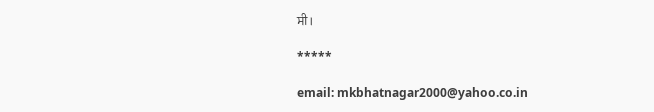ਸੀ।

*****

email: mkbhatnagar2000@yahoo.co.in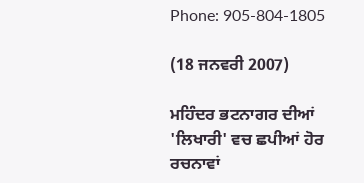Phone: 905-804-1805

(18 ਜਨਵਰੀ 2007)

ਮਹਿੰਦਰ ਭਟਨਾਗਰ ਦੀਆਂ 'ਲਿਖਾਰੀ' ਵਚ ਛਪੀਆਂ ਹੋਰ ਰਚਨਾਵਾਂ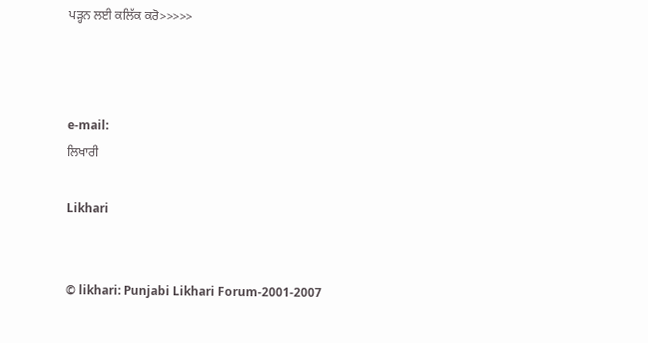ਪੜ੍ਹਨ ਲਈ ਕਲਿੱਕ ਕਰੋ>>>>>



e-mail:
ਲਿਖਾਰੀ

Likhari


© likhari: Punjabi Likhari Forum-2001-2007